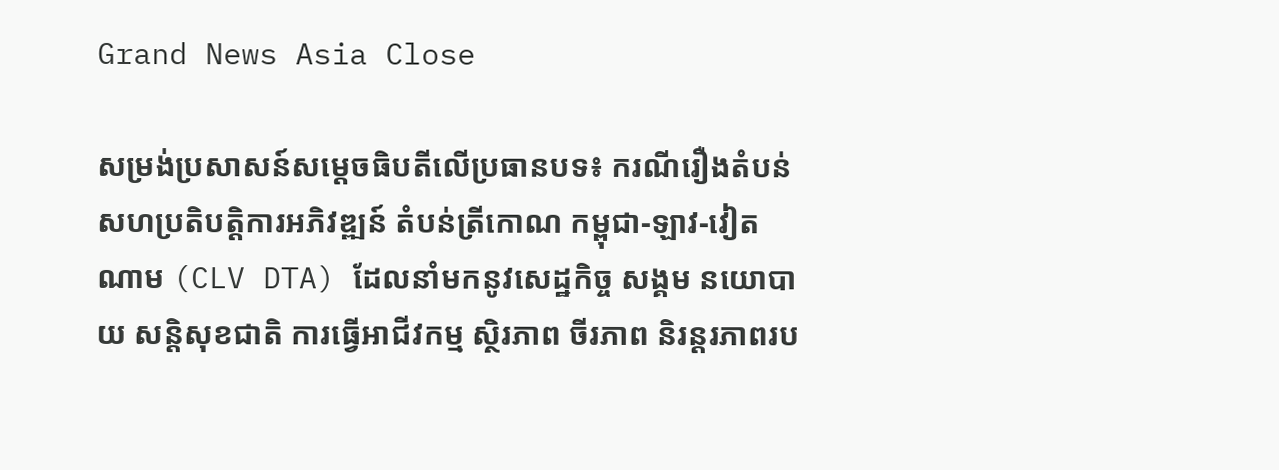Grand News Asia Close

សម្រង់ប្រសាសន៍សម្តេចធិបតីលើប្រធានបទ៖ ករណីរឿងតំបន់សហប្រតិបត្តិការអភិវឌ្ឍន៍ តំបន់ត្រីកោណ កម្ពុជា-ឡាវ-វៀតណាម (CLV DTA) ដែលនាំមកនូវសេដ្ឋកិច្ច សង្គម នយោបាយ សន្តិសុខជាតិ ការធ្វើអាជីវកម្ម ស្ថិរភាព ចីរភាព និរន្តរភាពរប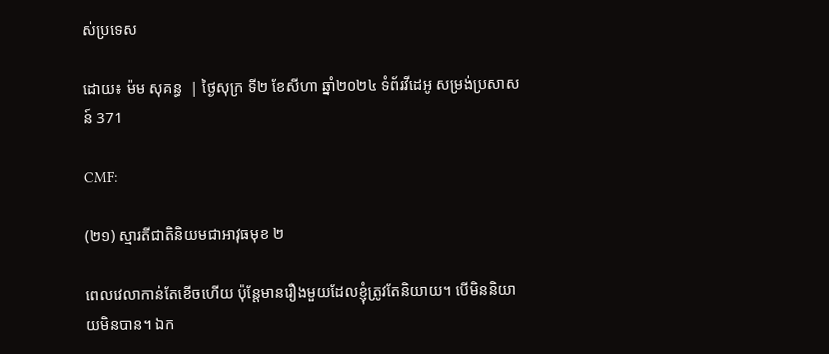ស់ប្រទេស

ដោយ៖ ម៉ម សុគន្ធ  | ថ្ងៃសុក្រ ទី២ ខែសីហា ឆ្នាំ២០២៤ ទំព័រវីដេអូ សម្រង់ប្រសាសន៍ 371

CMF:

(២១) ស្មារតីជាតិនិយមជាអាវុធមុខ ២

ពេលវេលាកាន់តែខើចហើយ ប៉ុន្ដែមានរឿងមួយដែលខ្ញុំត្រូវតែនិយាយ។ បើមិននិយាយមិនបាន។ ឯក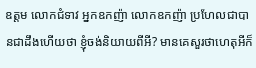ឧត្តម លោកជំទាវ អ្នកឧកញ៉ា លោកឧកញ៉ា ប្រហែលជាបានជាដឹងហើយថា ខ្ញុំចង់និយាយពីអី? មានគេសួរថាហេតុអីក៏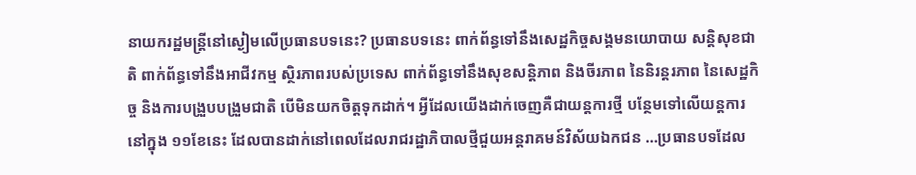នាយករដ្ឋមន្រ្តីនៅស្ងៀមលើប្រធានបទនេះ? ប្រធានបទនេះ ពាក់ព័ន្ធទៅនឹងសេដ្ឋកិច្ចសង្គមនយោបាយ សន្តិសុខជាតិ ពាក់ព័ន្ធទៅនឹងអាជីវកម្ម ស្ថិរភាពរបស់ប្រទេស ពាក់ព័ន្ធទៅនឹងសុខសន្តិភាព និងចីរភាព នៃនិរន្តរភាព នៃសេដ្ឋកិច្ច និងការបង្រួបបង្រួមជាតិ បើមិនយកចិត្តទុកដាក់។ អ្វីដែលយើងដាក់ចេញគឺជាយន្តការថ្មី បន្ថែមទៅលើយន្តការនៅក្នុង ១១ខែនេះ ដែលបានដាក់នៅពេលដែលរាជរដ្ឋាភិបាលថ្មីជួយអន្តរាគមន៍វិស័យឯកជន …ប្រធានបទដែល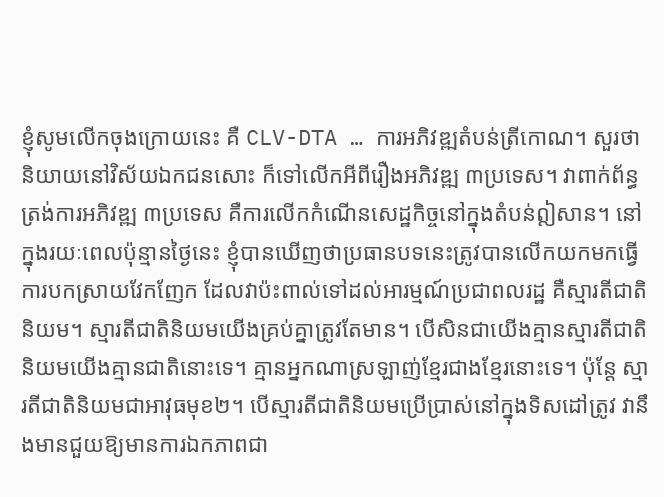ខ្ញុំសូមលើកចុងក្រោយនេះ គឺ CLV-DTA … ការអភិវឌ្ឍតំបន់ត្រីកោណ។ សួរថា និយាយនៅវិស័យឯកជនសោះ ក៏ទៅលើកអីពីរឿងអភិវឌ្ឍ ៣ប្រទេស។ វាពាក់ព័ន្ធត្រង់ការអភិវឌ្ឍ ៣ប្រទេស គឺការលើកកំណើនសេដ្ឋកិច្ចនៅក្នុងតំបន់ឦសាន។ នៅក្នុងរយៈពេលប៉ុន្មានថ្ងៃនេះ ខ្ញុំបានឃើញថាប្រធានបទនេះត្រូវបានលើកយកមកធ្វើការបកស្រាយវែកញែក ដែលវាប៉ះពាល់ទៅដល់អារម្មណ៍ប្រជាពលរដ្ឋ គឺស្មារតីជាតិនិយម។ ស្មារតីជាតិនិយមយើងគ្រប់គ្នាត្រូវតែមាន។ បើសិនជាយើងគ្មានស្មារតីជាតិនិយមយើងគ្មានជាតិនោះទេ។ គ្មានអ្នកណាស្រឡាញ់ខ្មែរជាងខ្មែរនោះទេ។ ប៉ុន្តែ ស្មារតីជាតិនិយមជាអាវុធមុខ២។ បើស្មារតីជាតិនិយមប្រើប្រាស់នៅក្នុងទិសដៅត្រូវ វានឹងមានជួយឱ្យមានការឯកភាពជា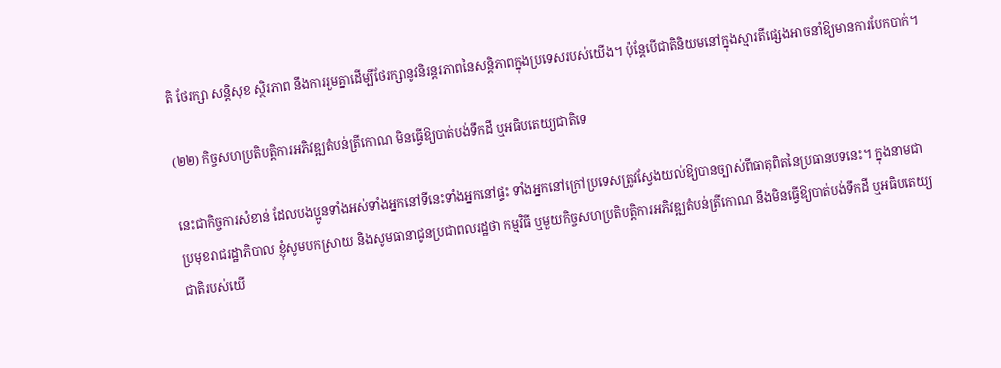តិ ថែរក្សា សន្តិសុខ ស្ថិរភាព នឹងការរួមគ្នាដើម្បីថែរក្សានូវនិរន្តរភាពនៃសន្តិភាពក្នុងប្រទេសរបស់យើង។ ប៉ុន្តែបើជាតិនិយមនៅក្នុងស្មារតីផ្សេងអាចនាំឱ្យមានការបែកបាក់។

(២២) កិច្ចសហប្រតិបត្តិការអភិវឌ្ឍតំបន់ត្រីកោណ មិនធ្វើឱ្យបាត់បង់ទឹកដី ឬអធិបតេយ្យជាតិទេ

នេះជាកិច្ចការសំខាន់ ដែលបងប្អូនទាំងអស់ទាំងអ្នកនៅទីនេះទាំងអ្នកនៅផ្ទះ ទាំងអ្នកនៅក្រៅប្រទេសត្រូវស្វែងយល់ឱ្យបានច្បាស់ពីធាតុពិតនៃប្រធានបទនេះ។ ក្នុងនាមជាប្រមុខរាជរដ្ឋាភិបាល ខ្ញុំសូមបកស្រាយ និងសូមធានាជូនប្រជាពលរដ្ឋថា កម្មវិធី ឬមួយកិច្ចសហប្រតិបត្តិការអភិវឌ្ឍតំបន់ត្រីកោណ នឹងមិនធ្វើឱ្យបាត់បង់ទឹកដី ឬអធិបតេយ្យជាតិរបស់យើ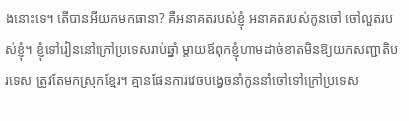ងនោះទេ។ តើបានអីយកមកធានា? គឺអនាគតរបស់ខ្ញុំ អនាគតរបស់កូនចៅ ចៅលួតរបស់ខ្ញុំ។ ខ្ញុំទៅរៀននៅក្រៅប្រទេសរាប់ឆ្នាំ ម្តាយឪពុកខ្ញុំហាមដាច់ខាតមិនឱ្យយកសញ្ជាតិបរទេស ត្រូវតែមកស្រុកខ្មែរ។ គ្មានផែនការវេចបង្វេចនាំកូននាំចៅទៅក្រៅប្រទេស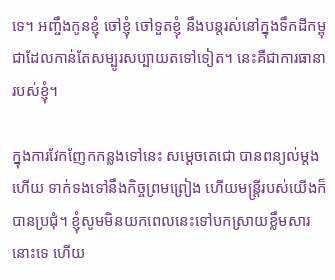ទេ។ អញ្ចឹងកូនខ្ញុំ ចៅខ្ញុំ ចៅទួតខ្ញុំ នឹងបន្តរស់នៅក្នុងទឹកដីកម្ពុជាដែលកាន់តែសម្បូរសប្បាយតទៅទៀត។ នេះគឺជាការធានារបស់ខ្ញុំ។

ក្នុងការវែកញែកកន្លងទៅនេះ សម្តេចតេជោ បានពន្យល់ម្តងហើយ ទាក់ទងទៅនឹងកិច្ចព្រមព្រៀង ហើយមន្ត្រីរបស់យើងក៏បានប្រជុំ។ ខ្ញុំសូមមិនយកពេលនេះទៅបកស្រាយខ្លឹមសារនោះទេ ហើយ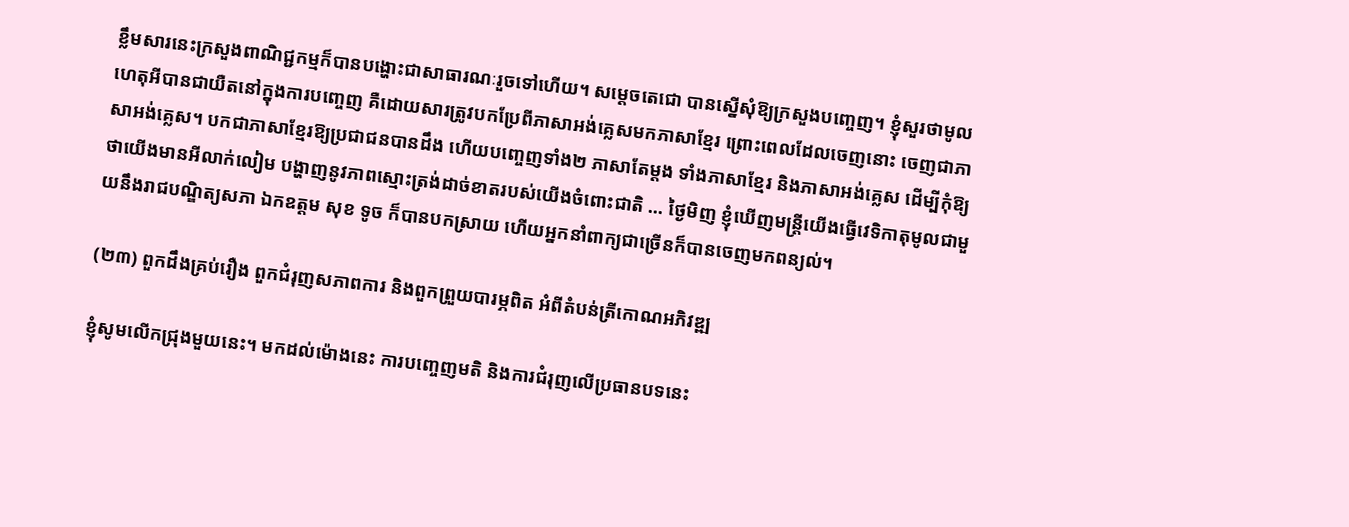ខ្លឹមសារនេះក្រសួងពាណិជ្ជកម្មក៏បានបង្ហោះជាសាធារណៈរួចទៅហើយ។ សម្តេចតេជោ បានស្នើសុំឱ្យក្រសួងបញ្ចេញ។ ខ្ញុំសួរថាមូលហេតុអីបានជាយឺតនៅក្នុងការបញ្ចេញ គឺដោយសារត្រូវបកប្រែពីភាសាអង់គ្លេសមកភាសាខ្មែរ ព្រោះពេលដែលចេញនោះ ចេញជាភាសាអង់គ្លេស។ បកជាភាសាខ្មែរឱ្យប្រជាជនបានដឹង ហើយបញ្ចេញទាំង២ ភាសាតែម្តង ទាំងភាសាខ្មែរ និងភាសាអង់គ្លេស ដើម្បីកុំឱ្យថាយើងមានអីលាក់លៀម បង្ហាញនូវភាពស្មោះត្រង់ដាច់ខាតរបស់យើងចំពោះជាតិ … ថ្ងៃមិញ ខ្ញុំឃើញមន្ត្រីយើងធ្វើវេទិកាតុមូលជាមួយនឹងរាជបណ្ឌិត្យសភា ឯកឧត្តម សុខ ទូច ក៏បានបកស្រាយ ហើយអ្នកនាំពាក្យជាច្រើនក៏បានចេញមកពន្យល់។

(២៣) ពួកដឹងគ្រប់រឿង ពួកជំរុញសភាពការ និងពួកព្រួយបារម្ភពិត អំពីតំបន់ត្រីកោណអភិវឌ្ឍ

ខ្ញុំសូមលើកជ្រុងមួយនេះ។ មកដល់ម៉ោងនេះ ការបញ្ចេញមតិ និងការជំរុញលើប្រធានបទនេះ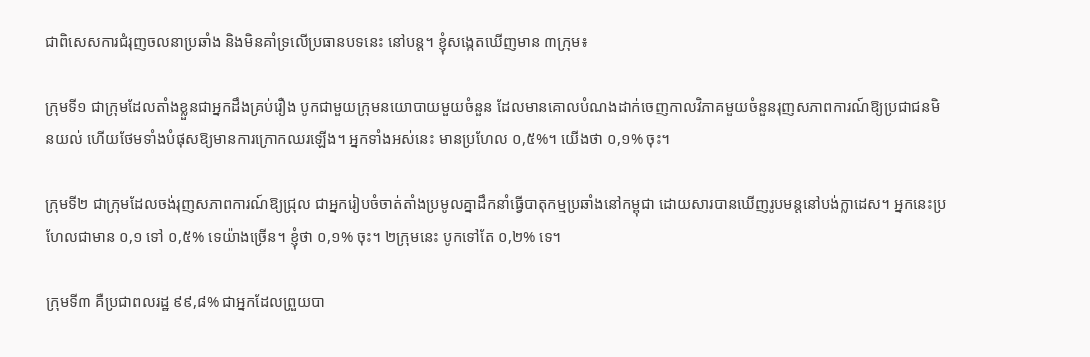ជាពិសេសការជំរុញចលនាប្រឆាំង និងមិនគាំទ្រលើប្រធានបទនេះ នៅបន្ត។ ខ្ញុំសង្កេតឃើញមាន ៣ក្រុម៖

ក្រុមទី១ ជាក្រុមដែលតាំងខ្លួនជាអ្នកដឹងគ្រប់រឿង បូកជាមួយក្រុមនយោបាយមួយចំនួន ដែលមានគោលបំណងដាក់ចេញកាលវិភាគមួយចំនួនរុញសភាពការណ៍ឱ្យប្រជាជនមិនយល់ ហើយថែមទាំងបំផុសឱ្យមានការក្រោកឈរឡើង។ អ្នកទាំងអស់នេះ មានប្រហែល ០,៥%។ យើងថា ០,១% ចុះ។

ក្រុមទី២ ជាក្រុមដែលចង់រុញសភាពការណ៍ឱ្យជ្រុល ជាអ្នករៀបចំចាត់តាំងប្រមូលគ្នាដឹកនាំធ្វើបាតុកម្មប្រឆាំងនៅកម្ពុជា ដោយសារបានឃើញរូបមន្តនៅបង់ក្លាដេស។ អ្នកនេះប្រហែលជាមាន ០,១ ទៅ ០,៥% ទេយ៉ាងច្រើន។ ខ្ញុំថា ០,១% ចុះ។ ២ក្រុមនេះ បូកទៅតែ ០,២% ទេ។

ក្រុមទី៣ គឺប្រជាពលរដ្ឋ ៩៩,៨% ជាអ្នកដែលព្រួយបា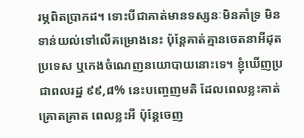រម្ភពិតប្រាកដ។ ទោះបីជាគាត់មានទស្សនៈមិនគាំទ្រ មិនទាន់យល់ទៅលើគម្រោងនេះ ប៉ុន្តែគាត់គ្មានចេតនាអីដុតប្រទេស ឬកេងចំណេញនយោបាយនោះទេ។ ខ្ញុំឃើញប្រជាពលរដ្ឋ ៩៩,៨% នេះបញ្ចេញមតិ ដែលពេលខ្លះគាត់គ្រោតគ្រាត ពេលខ្លះអី ប៉ុន្តែចេញ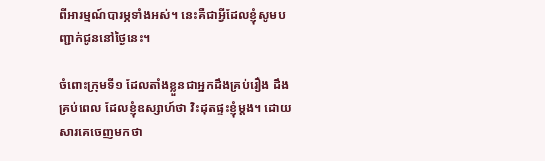ពីអារម្មណ៍បារម្ភទាំងអស់។ នេះគឺជាអ្វីដែលខ្ញុំសូមបញ្ជាក់ជូននៅថ្ងៃនេះ។

ចំពោះក្រុមទី១ ដែលតាំងខ្លួនជាអ្នកដឹងគ្រប់រឿង ដឹងគ្រប់ពេល ដែលខ្ញុំឧស្សាហ៍ថា វិះដុតផ្ទះខ្ញុំម្តង។ ដោយសារគេចេញមកថា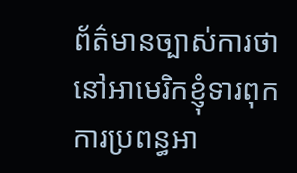ព័ត៌មានច្បាស់ការថា នៅអាមេរិកខ្ញុំទារពុកការប្រពន្ធអា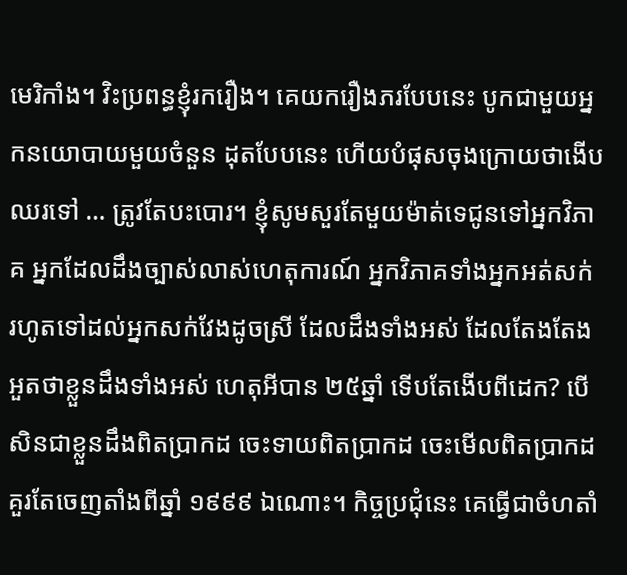មេរិកាំង។ វិះប្រពន្ធខ្ញុំរករឿង។ គេយករឿងភរបែបនេះ បូកជាមួយអ្នកនយោបាយមួយចំនួន ដុតបែបនេះ ហើយបំផុសចុងក្រោយថាងើបឈរទៅ … ត្រូវតែបះបោរ។ ខ្ញុំសូមសួរតែមួយម៉ាត់ទេជូនទៅអ្នកវិភាគ អ្នកដែលដឹងច្បាស់លាស់ហេតុការណ៍ អ្នកវិភាគទាំងអ្នកអត់សក់ រហូតទៅដល់អ្នកសក់វែងដូចស្រី ដែលដឹងទាំងអស់ ដែលតែងតែងអួតថាខ្លួនដឹងទាំងអស់ ហេតុអីបាន ២៥ឆ្នាំ ទើបតែងើបពីដេក? បើសិនជាខ្លួនដឹងពិតប្រាកដ ចេះទាយពិតប្រាកដ ចេះមើលពិតប្រាកដ គួរតែចេញតាំងពីឆ្នាំ ១៩៩៩ ឯណោះ។ កិច្ចប្រជុំនេះ គេធ្វើជាចំហតាំ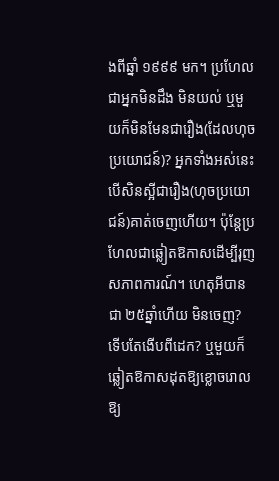ងពីឆ្នាំ ១៩៩៩ មក។ ប្រហែលជាអ្នកមិនដឹង មិនយល់ ឬមួយក៏មិនមែនជារឿង(ដែលហុចប្រយោជន៍)? អ្នកទាំងអស់នេះ បើសិនស្អីជារឿង(ហុចប្រយោជន៍)គាត់ចេញហើយ។ ប៉ុន្តែប្រហែលជាឆ្លៀតឱកាសដើម្បីរុញសភាពការណ៍។ ហេតុអីបានជា ២៥ឆ្នាំហើយ មិនចេញ? ទើបតែងើបពីដេក? ឬមួយក៏ឆ្លៀតឱកាសដុតឱ្យខ្លោចរោលឱ្យ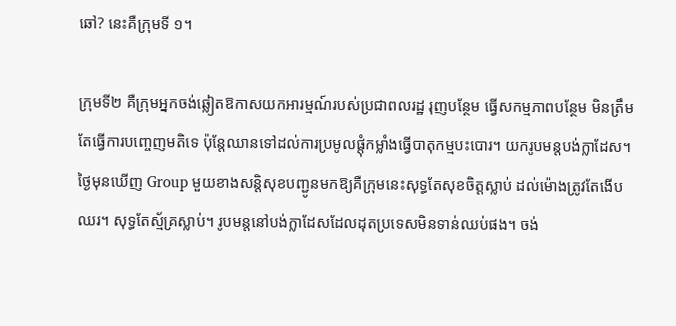ឆៅ? នេះគឺក្រុមទី ១។

ក្រុមទី២ គឺក្រុមអ្នកចង់ឆ្លៀតឱកាសយកអារម្មណ៍របស់ប្រជាពលរដ្ឋ រុញបន្ថែម ធ្វើសកម្មភាពបន្ថែម មិនត្រឹមតែធ្វើការបញ្ចេញមតិទេ ប៉ុន្តែឈានទៅដល់ការប្រមូលផ្ដុំកម្លាំងធ្វើបាតុកម្មបះបោរ។ យករូបមន្តបង់ក្លាដែស។ ថ្ងៃមុនឃើញ Group មួយខាងសន្តិសុខបញ្ជូនមកឱ្យគឺក្រុមនេះសុទ្ធតែសុខចិត្តស្លាប់ ដល់ម៉ោងត្រូវតែងើបឈរ។ សុទ្ធតែស្ម័គ្រស្លាប់។ រូបមន្តនៅបង់ក្លាដែសដែលដុតប្រទេសមិនទាន់ឈប់ផង។ ចង់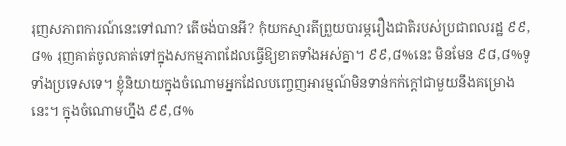រុញសភាពការណ៍នេះទៅណា? តើចង់បានអី? កុំយកស្មារតីព្រួយបារម្ភរឿងជាតិរបស់ប្រជាពលរដ្ឋ ៩៩,៨% រុញគាត់ចូលគាត់ទៅក្នុងសកម្មភាពដែលធ្វើឱ្យខាតទាំងអស់គ្នា។ ៩៩,៨%នេះ មិនមែន ៩៨,៨%ទូទាំងប្រទេសទេ។ ខ្ញុំនិយាយក្នុងចំណោមអ្នកដែលបញ្ចេញអារម្មណ៍មិនទាន់កក់ក្ដៅជាមួយនឹងគម្រោងនេះ។ ក្នុងចំណោមហ្នឹង ៩៩,៨%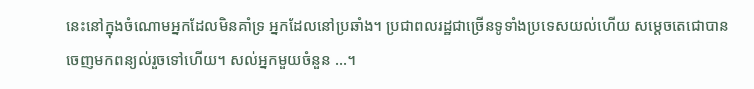នេះនៅក្នុងចំណោមអ្នកដែលមិនគាំទ្រ អ្នកដែលនៅប្រឆាំង។ ប្រជាពលរដ្ឋជាច្រើនទូទាំងប្រទេសយល់ហើយ សម្ដេចតេជោបានចេញមកពន្យល់រួចទៅហើយ។ សល់អ្នកមួយចំនួន …។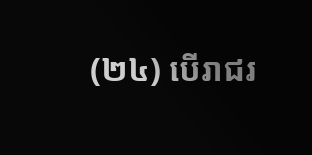(២៤) បើរាជរ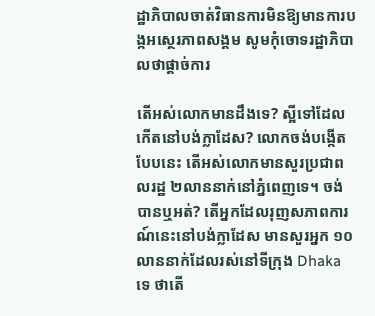ដ្ឋាភិបាលចាត់វិធានការមិនឱ្យមានការបង្កអស្ថេរភាពសង្គម សូមកុំចោទរដ្ឋាភិបាលថាផ្ដាច់ការ

តើអស់លោកមានដឹងទេ? ស្អីទៅដែលកើតនៅបង់ក្លាដែស? លោកចង់បង្កើតបែបនេះ តើអស់លោកមានសួរប្រជាពលរដ្ឋ ២លាននាក់នៅភ្នំពេញទេ។ ចង់បានឬអត់? តើអ្នកដែលរុញសភាពការណ៍នេះនៅបង់ក្លាដែស មានសួរអ្នក ១០លាននាក់ដែលរស់នៅទីក្រុង Dhaka ទេ ថាតើ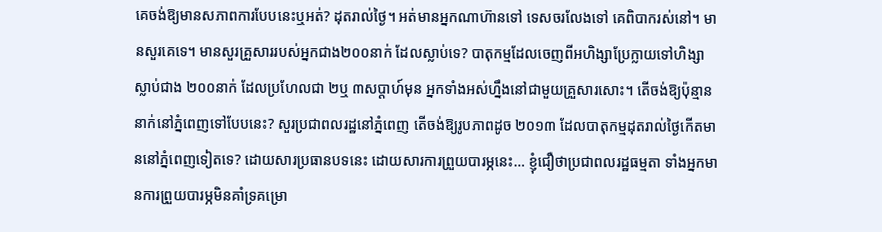គេចង់ឱ្យមានសភាពការបែបនេះឬអត់? ដុតរាល់ថ្ងៃ។ អត់មានអ្នកណាហ៊ានទៅ ទេសចរលែងទៅ គេពិបាករស់នៅ។ មានសួរគេទេ។ មានសួរគ្រួសាររបស់អ្នកជាង២០០នាក់ ដែលស្លាប់ទេ? បាតុកម្មដែលចេញពីអហិង្សាប្រែក្លាយទៅហិង្សាស្លាប់ជាង ២០០នាក់ ដែលប្រហែលជា ២ឬ ៣សប្ដាហ៍មុន អ្នកទាំងអស់ហ្នឹងនៅជាមួយគ្រួសារសោះ។ តើចង់ឱ្យប៉ុន្មាននាក់នៅភ្នំពេញទៅបែបនេះ? សួរប្រជាពលរដ្ឋនៅភ្នំពេញ តើចង់ឱ្យរូបភាពដូច ២០១៣ ដែលបាតុកម្មដុតរាល់ថ្ងៃកើតមាននៅភ្នំពេញទៀតទេ? ដោយសារប្រធានបទនេះ ដោយសារការព្រួយបារម្ភនេះ… ខ្ញុំជឿថាប្រជាពលរដ្ឋធម្មតា ទាំងអ្នកមានការព្រួយបារម្ភមិនគាំទ្រគម្រោ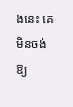ងនេះ គេមិនចង់ឱ្យ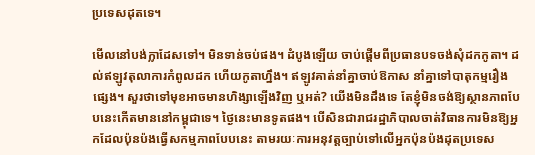ប្រទេសដុតទេ។

មើលនៅបង់ក្លាដែសទៅ។ មិនទាន់ចប់ផង។ ដំបូងឡើយ ចាប់ផ្ដើមពីប្រធានបទចង់សុំដកកូតា។ ដល់ឥឡូវតុលាការកំពូលដក ហើយកូតាហ្នឹង។ ឥឡូវគាត់នាំគ្នាចាប់ឱកាស នាំគ្នាទៅបាតុកម្មរឿងផ្សេង។ សួរថាទៅមុខអាចមានហិង្សាឡើងវិញ ឬអត់? យើងមិនដឹងទេ តែខ្ញុំមិនចង់ឱ្យស្ថានភាពបែបនេះកើតមាននៅកម្ពុជាទេ។ ថ្ងៃនេះមានទូតផង។ បើសិនជារាជរដ្ឋាភិបាលចាត់វិធានការមិនឱ្យអ្នកដែលប៉ុនប៉ងធ្វើសកម្មភាពបែបនេះ តាមរយៈការអនុវត្តច្បាប់ទៅលើអ្នកប៉ុនប៉ងដុតប្រទេស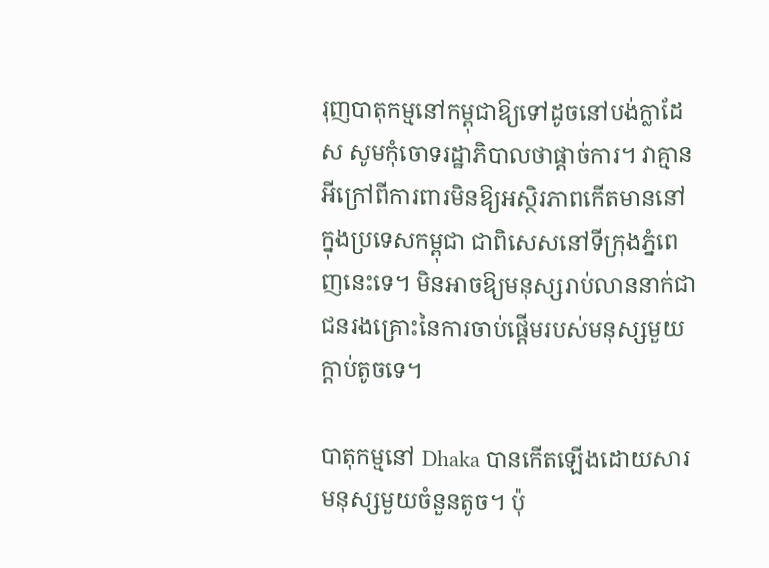រុញបាតុកម្មនៅកម្ពុជាឱ្យទៅដូចនៅបង់ក្លាដែស សូមកុំចោទរដ្ឋាភិបាលថាផ្ដាច់ការ។ វាគ្មានអីក្រៅពីការពារមិនឱ្យអស្ថិរភាពកើតមាននៅក្នុងប្រទេសកម្ពុជា ជាពិសេសនៅទីក្រុងភ្នំពេញនេះទេ។ មិនអាចឱ្យមនុស្សរាប់លាននាក់ជាជនរងគ្រោះនៃការចាប់ផ្ដើមរបស់មនុស្សមួយក្ដាប់តូចទេ។

បាតុកម្មនៅ Dhaka បានកើតឡើងដោយសារមនុស្សមួយចំនួនតូច។ ប៉ុ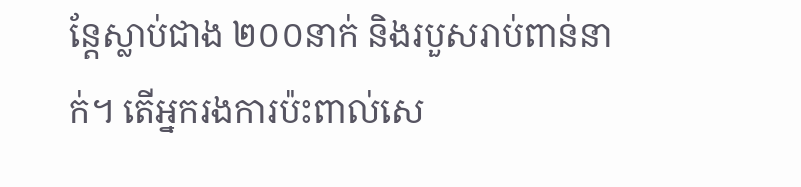ន្តែស្លាប់ជាង ២០០នាក់ និងរបួសរាប់ពាន់នាក់។ តើអ្នករងការប៉ះពាល់សេ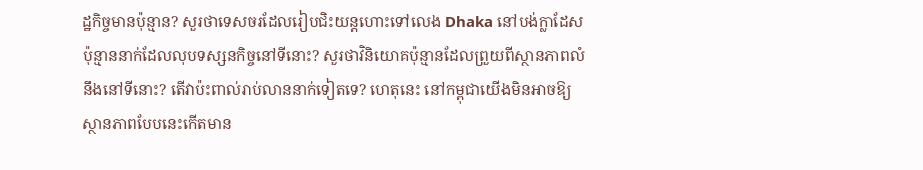ដ្ឋកិច្ចមានប៉ុន្មាន? សួរថាទេសចរដែលរៀបជិះយន្តហោះទៅលេង Dhaka នៅបង់ក្លាដែស ប៉ុន្មាននាក់ដែលលុបទស្សនកិច្ចនៅទីនោះ? សួរថាវិនិយោគប៉ុន្មានដែលព្រួយពីស្ថានភាពលំនឹងនៅទីនោះ? តើវាប៉ះពាល់រាប់លាននាក់ទៀតទេ? ហេតុនេះ នៅកម្ពុជាយើងមិនអាចឱ្យស្ថានភាពបែបនេះកើតមាន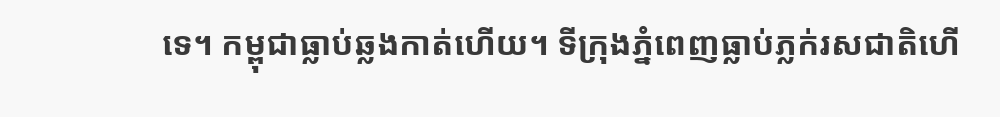ទេ។ កម្ពុជាធ្លាប់ឆ្លងកាត់ហើយ។ ទីក្រុងភ្នំពេញធ្លាប់ភ្លក់រសជាតិហើ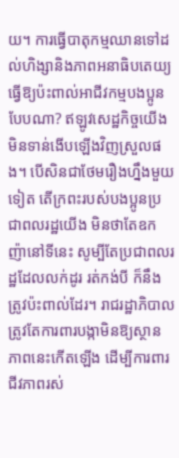យ។ ការធ្វើបាតុកម្មឈានទៅដល់ហិង្សានិងភាពអនាធិបតេយ្យធ្វើឱ្យប៉ះពាល់អាជីវកម្មបងប្អូនបែបណា? ឥឡូវសេដ្ឋកិច្ចយើងមិនទាន់ងើបឡើងវិញស្រួលផង។ បើសិនជាថែមរឿងហ្នឹងមួយទៀត តើក្រពះរបស់បងប្អូនប្រជាពលរដ្ឋយើង មិនថាតែឧកញ៉ានៅទីនេះ សូម្បីតែប្រជាពលរដ្ឋដែលលក់ដូរ រត់កង់បី ក៏នឹងត្រូវប៉ះពាល់ដែរ។ រាជរដ្ឋាភិបាលត្រូវតែការពារបង្កាមិនឱ្យស្ថានភាពនេះកើតឡើង ដើម្បីការពារជីវភាពរស់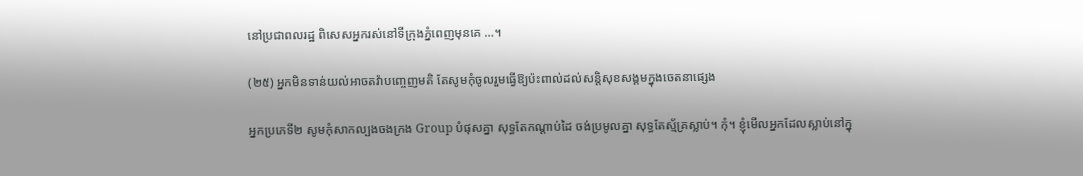នៅប្រជាពលរដ្ឋ ពិសេសអ្នករស់នៅទីក្រុងភ្នំពេញមុនគេ …។

(២៥) អ្នកមិនទាន់យល់អាចតវ៉ាបញ្ចេញមតិ តែសូមកុំចូលរួមធ្វើឱ្យប៉ះពាល់ដល់សន្តិសុខសង្គមក្នុងចេតនាផ្សេង

អ្នកប្រភេទី២ សូមកុំសាកល្បងចងក្រង Group បំផុសគ្នា សុទ្ធតែកណ្ដាប់ដៃ ចង់ប្រមូលគ្នា សុទ្ធតែស្ម័គ្រស្លាប់។ កុំ។ ខ្ញុំមើលអ្នកដែលស្លាប់នៅក្នុ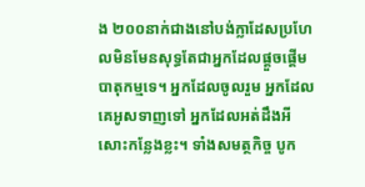ង ២០០នាក់ជាងនៅបង់ក្លាដែសប្រហែលមិនមែនសុទ្ធតែជាអ្នកដែលផ្ដួចផ្ដើមបាតុកម្មទេ។ អ្នកដែលចូលរួម អ្នកដែលគេអូសទាញទៅ អ្នកដែលអត់ដឹងអីសោះកន្លែងខ្លះ។ ទាំងសមត្ថកិច្ច បូក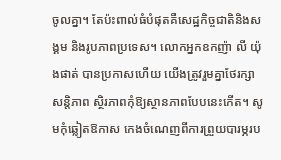ចូលគ្នា។ តែប៉ះពាល់ធំបំផុតគឺសេដ្ឋកិច្ចជាតិនិងសង្គម និងរូបភាពប្រទេស។ លោកអ្នកឧកញ៉ា លី យ៉ុងផាត់ បានប្រកាសហើយ យើងត្រូវរួមគ្នាថែរក្សាសន្តិភាព ស្ថិរភាពកុំឱ្យស្ថានភាពបែបនេះកើត។ សូមកុំឆ្លៀតឱកាស កេងចំណេញពីការព្រួយបារម្ភរប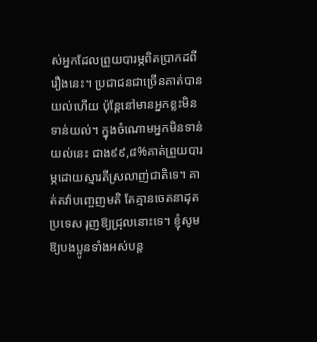ស់អ្នកដែលព្រួយបារម្ភពិតប្រាកដពីរឿងនេះ។ ប្រជាជនជាច្រើនគាត់បានយល់ហើយ ប៉ុន្តែនៅមានអ្នកខ្លះមិនទាន់យល់។ ក្នុងចំណោមអ្នកមិនទាន់យល់នេះ ជាង៩៩,៨%គាត់ព្រួយបារម្ភដោយស្មារតីស្រលាញ់ជាតិទេ។ គាត់តវ៉ាបញ្ចេញមតិ តែគ្មានចេតនាដុតប្រទេស រុញឱ្យជ្រុលនោះទេ។ ខ្ញុំសូមឱ្យបងប្អូនទាំងអស់បន្ត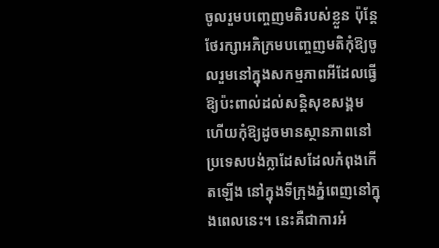ចូលរួមបញ្ចេញមតិរបស់ខ្លួន ប៉ុន្តែថែរក្សាអភិក្រមបញ្ចេញមតិកុំឱ្យចូលរួមនៅក្នុងសកម្មភាពអីដែលធ្វើឱ្យប៉ះពាល់ដល់សន្តិសុខសង្គម ហើយកុំឱ្យដូចមានស្ថានភាពនៅប្រទេសបង់ក្លាដែសដែលកំពុងកើតឡើង នៅក្នុងទីក្រុងភ្នំពេញនៅក្នុងពេលនេះ។ នេះគឺជាការអំ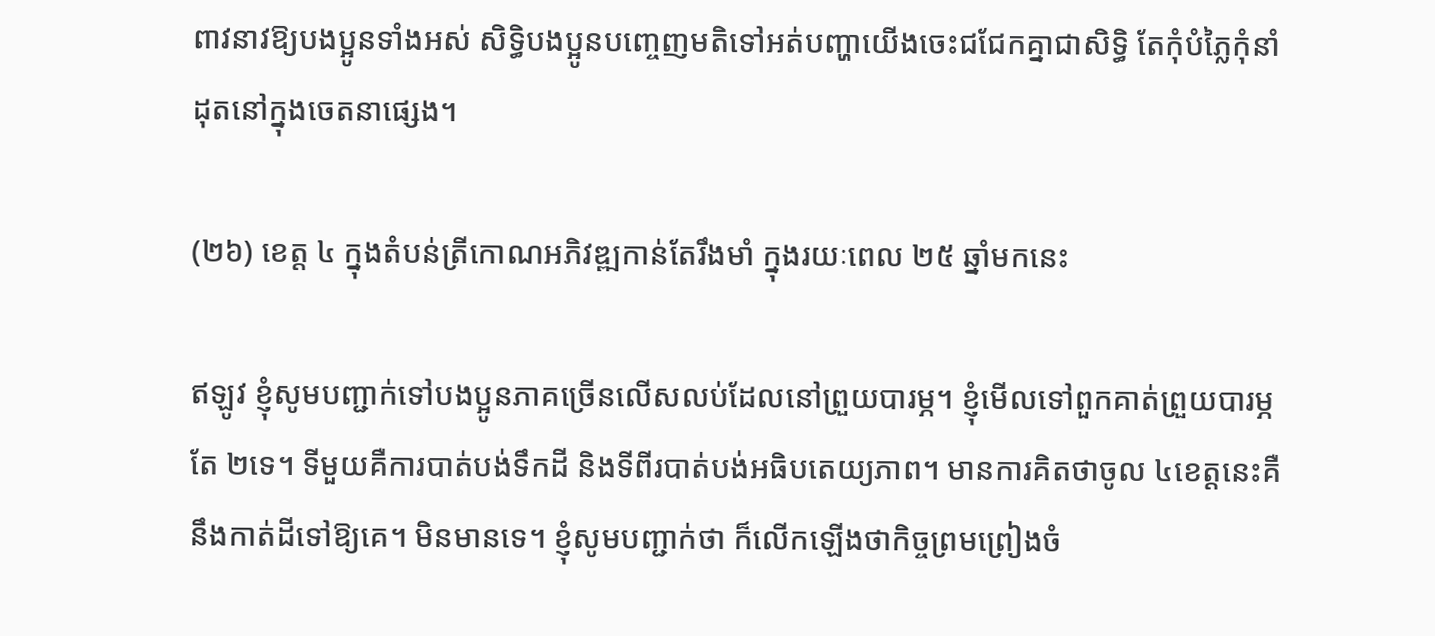ពាវនាវឱ្យបងប្អូនទាំងអស់ សិទ្ធិបងប្អូនបញ្ចេញមតិទៅអត់បញ្ហាយើងចេះជជែកគ្នាជាសិទ្ធិ តែកុំបំភ្លៃកុំនាំដុតនៅក្នុងចេតនាផ្សេង។

(២៦) ខេត្ត ៤ ក្នុងតំបន់ត្រីកោណអភិវឌ្ឍកាន់តែរឹងមាំ ក្នុងរយៈពេល ២៥ ឆ្នាំមកនេះ

ឥឡូវ ខ្ញុំសូមបញ្ជាក់ទៅបងប្អូនភាគច្រើនលើសលប់ដែលនៅព្រួយបារម្ភ។ ខ្ញុំមើលទៅពួកគាត់ព្រួយបារម្ភតែ ២ទេ។ ទីមួយគឺការបាត់បង់ទឹកដី និងទីពីរបាត់បង់អធិបតេយ្យភាព។ មានការគិតថាចូល ៤ខេត្តនេះគឺនឹងកាត់ដីទៅឱ្យគេ។ មិនមានទេ។ ខ្ញុំសូមបញ្ជាក់ថា ក៏លើកឡើងថាកិច្ចព្រមព្រៀងចំ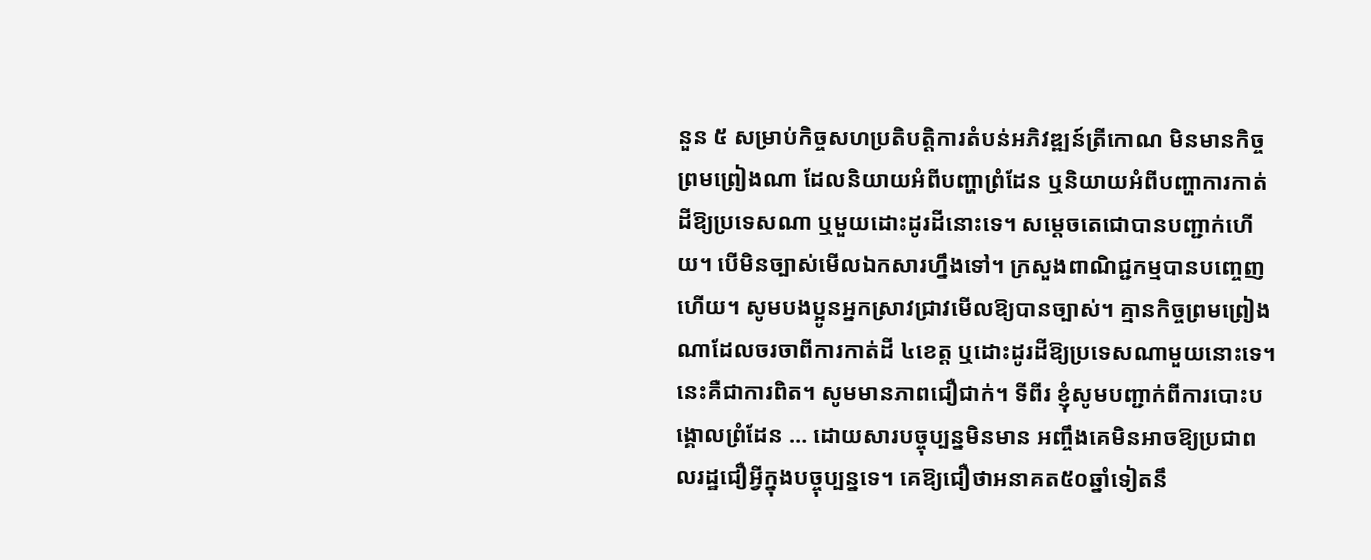នួន ៥ សម្រាប់កិច្ចសហប្រតិបត្តិការតំបន់អភិវឌ្ឍន៍ត្រីកោណ មិនមានកិច្ចព្រមព្រៀងណា ដែលនិយាយអំពីបញ្ហាព្រំដែន ឬនិយាយអំពីបញ្ហាការកាត់ដីឱ្យប្រទេសណា ឬមួយដោះដូរដីនោះទេ។ សម្ដេចតេជោបានបញ្ជាក់ហើយ។ បើមិនច្បាស់មើលឯកសារហ្នឹងទៅ។ ក្រសួងពាណិជ្ជកម្មបានបញ្ចេញហើយ។ សូមបងប្អូនអ្នកស្រាវជ្រាវមើលឱ្យបានច្បាស់។ គ្មានកិច្ចព្រមព្រៀងណាដែលចរចាពីការកាត់ដី ៤ខេត្ត ឬដោះដូរដីឱ្យប្រទេសណាមួយនោះទេ។ នេះគឺជាការពិត។ សូមមានភាពជឿជាក់។ ទីពីរ ខ្ញុំសូមបញ្ជាក់ពីការបោះបង្គោលព្រំដែន … ដោយសារបច្ចុប្បន្នមិនមាន អញ្ចឹងគេមិនអាចឱ្យប្រជាពលរដ្ឋជឿអ្វីក្នុងបច្ចុប្បន្នទេ។ គេឱ្យជឿថាអនាគត៥០ឆ្នាំទៀតនឹ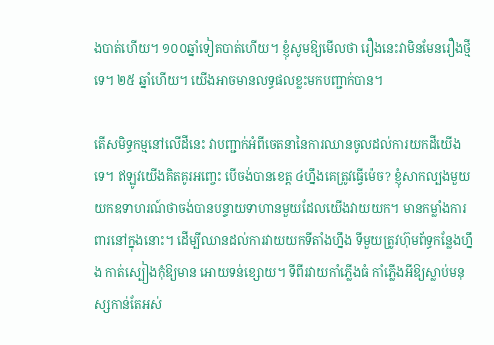ងបាត់ហើយ។ ១០០ឆ្នាំទៀតបាត់ហើយ។ ខ្ញុំសូមឱ្យមើលថា រឿងនេះវាមិនមែនរឿងថ្មីទេ។ ២៥ ឆ្នាំហើយ។ យើងអាចមានលទ្ធផលខ្លះមកបញ្ជាក់បាន។

តើសមិទ្ធកម្មនៅលើដីនេះ វាបញ្ជាក់អំពីចេតនានៃការឈានចូលដល់ការយកដីយើងទេ។ ឥឡូវយើងគិតគូរអញ្ចេះ បើចង់បានខេត្ត ៤ហ្នឹងគេត្រូវធ្វើម៉េច? ខ្ញុំសាកល្បងមួយ យកឧទាហរណ៍ថាចង់បានបន្ទាយទាហានមួយដែលយើងវាយយក។ មានកម្លាំងការពារនៅក្នុងនោះ។ ដើម្បីឈានដល់ការវាយយកទីតាំងហ្នឹង ទីមួយត្រូវហ៊ុមព័ទ្ធកន្លែងហ្នឹង កាត់ស្បៀងកុំឱ្យមាន អោយទន់ខ្សោយ។ ទីពីរវាយកាំភ្លើងធំ កាំភ្លើងអីឱ្យស្លាប់មនុស្សកាន់តែអស់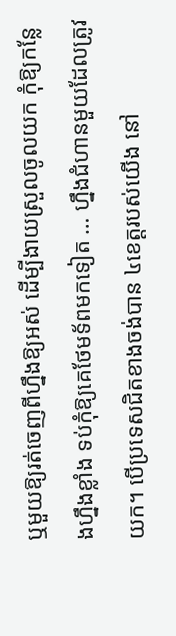ឬមួយឱ្យរត់ចេញពីហ្នឹងឱ្យអស់ ដើម្បីងាយស្រួលចូលយក កុំឱ្យកន្លែងហ្នឹងខ្លាំង ទប់កុំឱ្យគេថែមទ័ពមកទៀត … ហ្នឹងជំហានមួយដែលត្រូវយក។ បើប្រទេសជិតខាងចង់បាន ៤ខេត្តរបស់យើង នៅ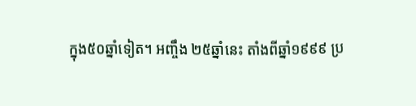ក្នុង៥០ឆ្នាំទៀត។ អញ្ចឹង ២៥ឆ្នាំនេះ តាំងពីឆ្នាំ១៩៩៩ ប្រ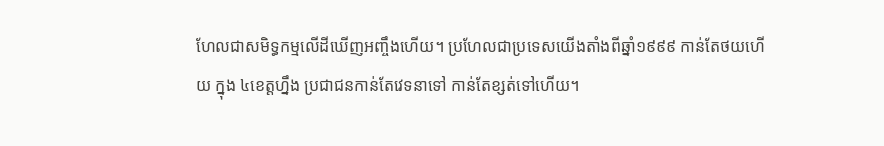ហែលជាសមិទ្ធកម្មលើដីឃើញអញ្ចឹងហើយ។ ប្រហែលជាប្រទេសយើងតាំងពីឆ្នាំ១៩៩៩ កាន់តែថយហើយ ក្នុង ៤ខេត្តហ្នឹង ប្រជាជនកាន់តែវេទនាទៅ កាន់តែខ្សត់ទៅហើយ។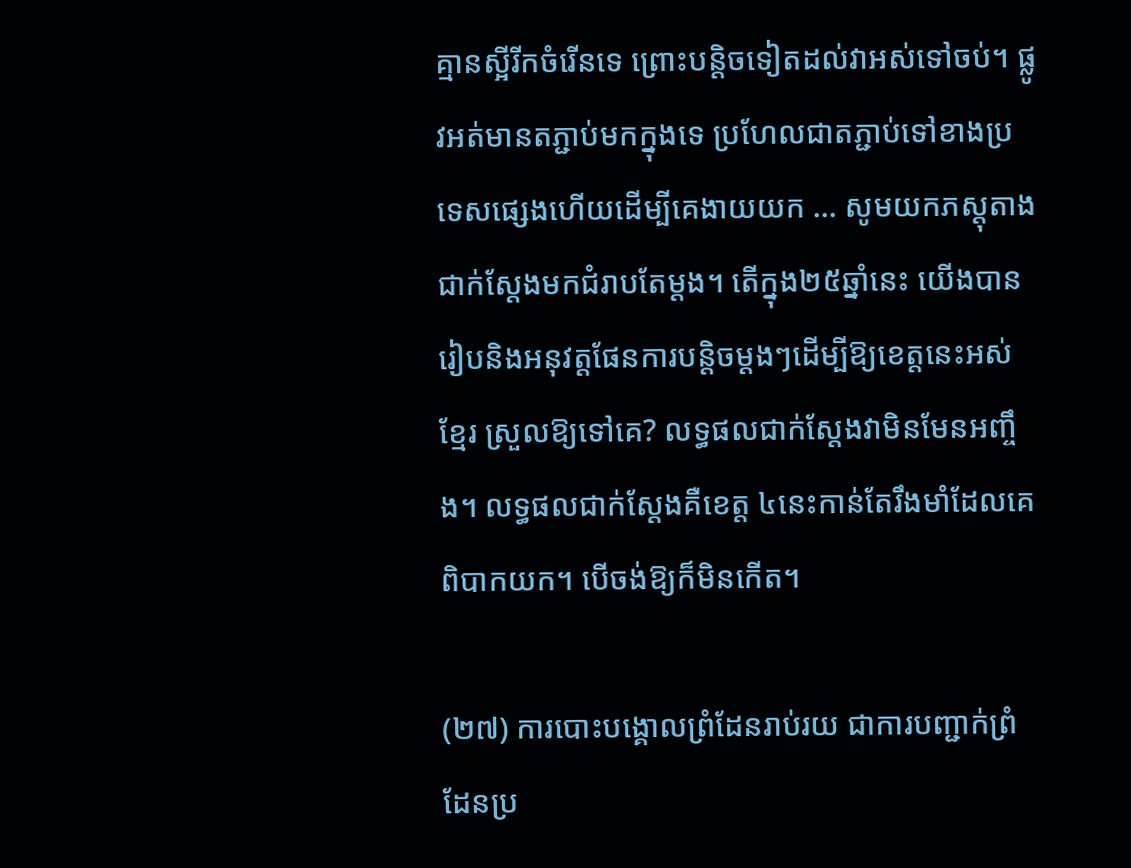គ្មានស្អីរីកចំរើនទេ ព្រោះបន្តិចទៀតដល់វាអស់ទៅចប់។ ផ្លូវអត់មានតភ្ជាប់មកក្នុងទេ ប្រហែលជាតភ្ជាប់ទៅខាងប្រទេសផ្សេងហើយដើម្បីគេងាយយក … សូមយកភស្តុតាងជាក់ស្ដែងមកជំរាបតែម្ដង។ តើក្នុង២៥ឆ្នាំនេះ យើងបានរៀបនិងអនុវត្តផែនការបន្តិចម្ដងៗដើម្បីឱ្យខេត្តនេះអស់ខ្មែរ ស្រួលឱ្យទៅគេ? លទ្ធផលជាក់ស្ដែងវាមិនមែនអញ្ចឹង។ លទ្ធផលជាក់ស្ដែងគឺខេត្ត ៤នេះកាន់តែរឹងមាំដែលគេពិបាកយក។ បើចង់ឱ្យក៏មិនកើត។

(២៧) ការបោះបង្គោលព្រំដែនរាប់រយ ជាការបញ្ជាក់ព្រំដែនប្រ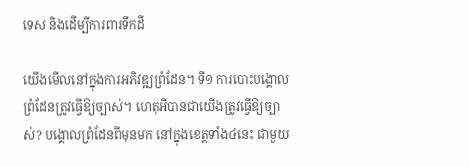ទេស និងដើម្បីការពារទឹកដី

យើងមើលនៅក្នុងការអភិវឌ្ឍព្រំដែន។ ទី១ ការបោះបង្គោលព្រំដែនត្រូវធ្វើឱ្យច្បាស់។ ហេតុអីបានជាយើងត្រូវធ្វើឱ្យច្បាស់? បង្គោលព្រំដែនពីមុនមក នៅក្នុងខេត្តទាំង៤នេះ ជាមួយ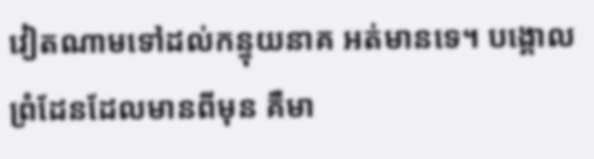វៀតណាមទៅដល់កន្ទុយនាគ អត់មានទេ។ បង្គោលព្រំដែនដែលមានពីមុន គឺមា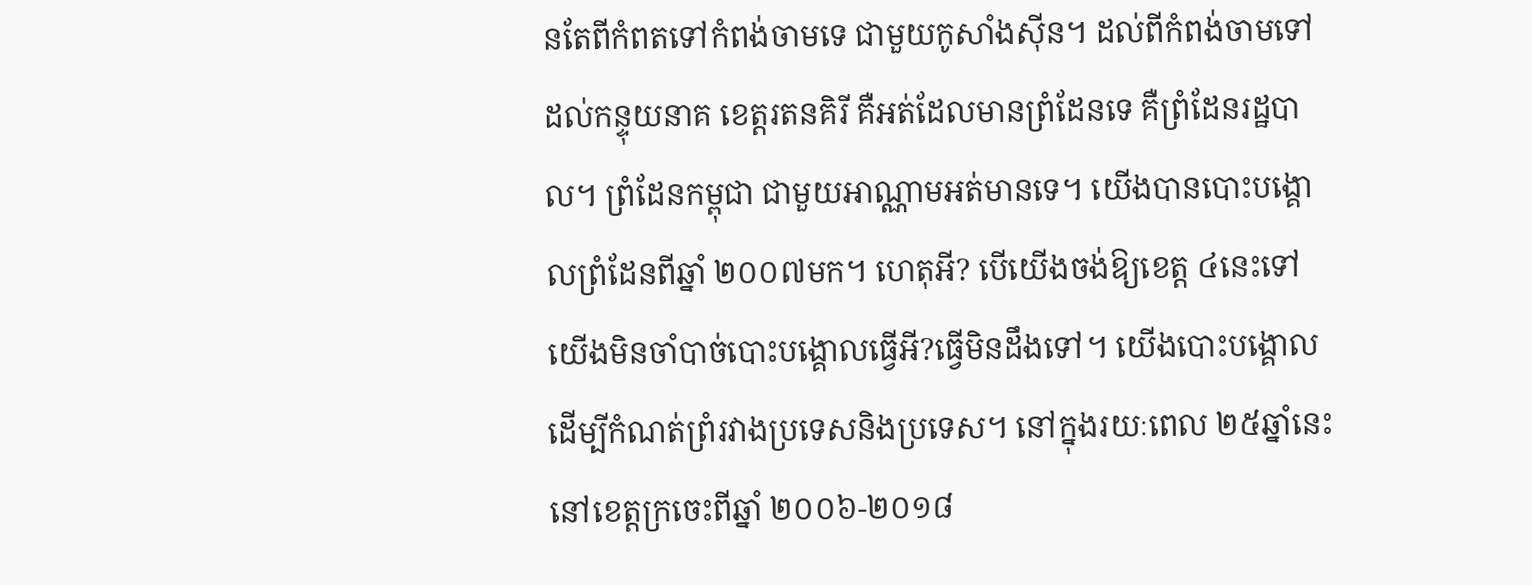នតែពីកំពតទៅកំពង់ចាមទេ ជាមួយកូសាំងស៊ីន។ ដល់ពីកំពង់ចាមទៅដល់កន្ទុយនាគ ខេត្តរតនគិរី គឺអត់ដែលមានព្រំដែនទេ គឺព្រំដែនរដ្ឋបាល។ ព្រំដែនកម្ពុជា ជាមួយអាណ្ណាមអត់មានទេ។ យើងបានបោះបង្គោលព្រំដែនពីឆ្នាំ ២០០៧មក។ ហេតុអី? បើយើងចង់ឱ្យខេត្ត ៤នេះទៅ យើងមិនចាំបាច់បោះបង្គោលធ្វើអី?ធ្វើមិនដឹងទៅ។ យើងបោះបង្គោលដើម្បីកំណត់ព្រំរវាងប្រទេសនិងប្រទេស។ នៅក្នុងរយៈពេល ២៥ឆ្នាំនេះ នៅខេត្តក្រចេះពីឆ្នាំ ២០០៦-២០១៨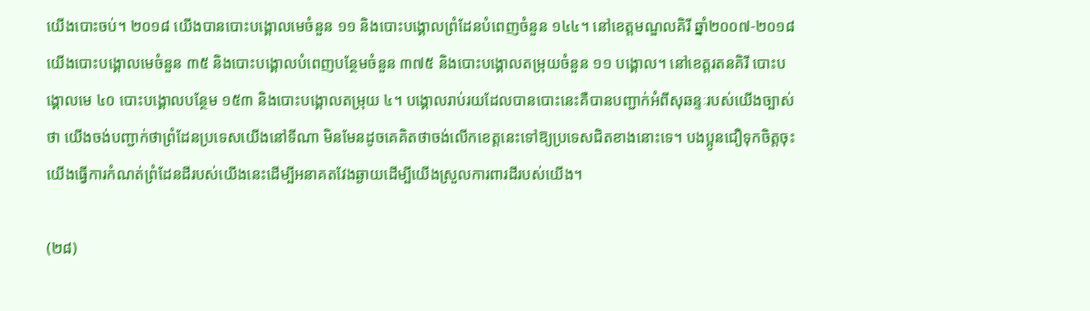យើងបោះចប់។ ២០១៨ យើងបានបោះបង្គោលមេចំនួន ១១ និងបោះបង្គោលព្រំដែនបំពេញចំនួន ១៤៤។ នៅខេត្តមណ្ឌលគិរី ឆ្នាំ២០០៧-២០១៨ យើងបោះបង្គោលមេចំនួន ៣៥ និងបោះបង្គោលបំពេញបន្ថែមចំនួន ៣៧៥ និងបោះបង្គោលតម្រុយចំនួន ១១ បង្គោល។ នៅខេត្តរតនគិរី បោះបង្គោលមេ ៤០ បោះបង្គោលបន្ថែម ១៥៣ និងបោះបង្គោលតម្រុយ ៤។ បង្គោលរាប់រយដែលបានបោះនេះគឺបានបញ្ជាក់អំពីសុឆន្ទៈរបស់យើងច្បាស់ថា យើងចង់បញ្ជាក់ថាព្រំដែនប្រទេសយើងនៅទីណា មិនមែនដូចគេគិតថាចង់លើកខេត្តនេះទៅឱ្យប្រទេសជិតខាងនោះទេ។ បងប្អូនជឿទុកចិត្តចុះ យើងធ្វើការកំណត់ព្រំដែនដីរបស់យើងនេះដើម្បីអនាគតវែងឆ្ងាយដើម្បីយើងស្រួលការពារដីរបស់យើង។

(២៨)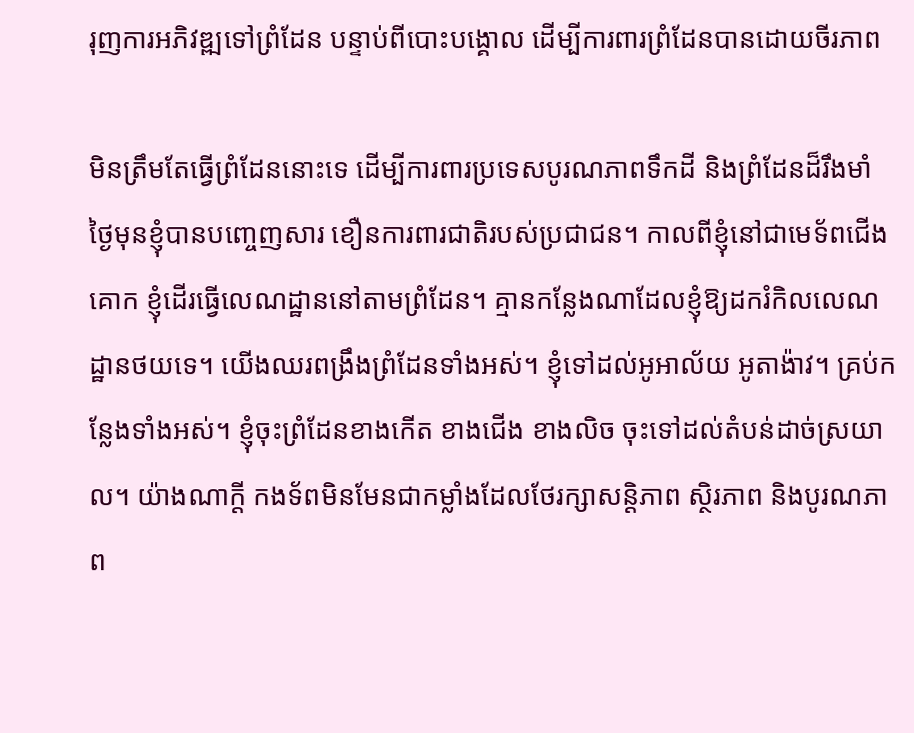រុញការអភិវឌ្ឍទៅព្រំដែន បន្ទាប់ពីបោះបង្គោល ដើម្បីការពារព្រំដែនបានដោយចីរភាព

មិនត្រឹមតែធ្វើព្រំដែននោះទេ ដើម្បីការពារប្រទេសបូរណភាពទឹកដី និងព្រំដែនដ៏រឹងមាំ ថ្ងៃមុនខ្ញុំបានបញ្ចេញសារ ខឿនការពារជាតិរបស់ប្រជាជន។ កាលពីខ្ញុំនៅជាមេទ័ពជើងគោក ខ្ញុំដើរធ្វើលេណដ្ឋាននៅតាមព្រំដែន។ គ្មានកន្លែងណាដែលខ្ញុំឱ្យដករំកិលលេណដ្ឋានថយទេ។ យើងឈរពង្រឹងព្រំដែនទាំងអស់។ ខ្ញុំទៅដល់អូអាល័យ អូតាង៉ាវ។ គ្រប់កន្លែងទាំងអស់។ ខ្ញុំចុះព្រំដែនខាងកើត ខាងជើង ខាងលិច ចុះទៅដល់តំបន់ដាច់ស្រយាល។ យ៉ាងណាក្តី កងទ័ពមិនមែនជាកម្លាំងដែលថែរក្សាសន្តិភាព ស្ថិរភាព និងបូរណភាព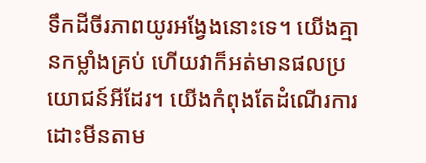ទឹកដីចីរភាពយូរអង្វែងនោះទេ។ យើងគ្មានកម្លាំងគ្រប់ ហើយវាក៏អត់មានផលប្រយោជន៍អីដែរ។ យើងកំពុងតែដំណើរការដោះមីនតាម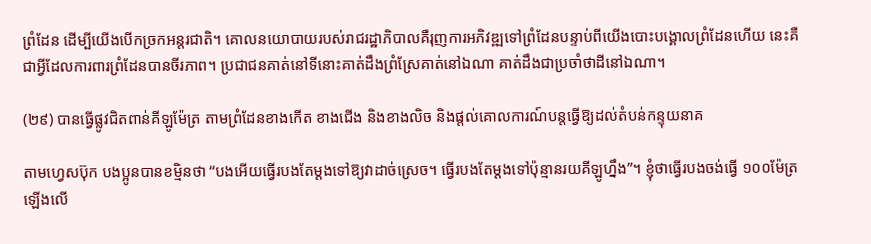ព្រំដែន ដើម្បីយើងបើកច្រកអន្តរជាតិ។ គោលនយោបាយរបស់រាជរដ្ឋាភិបាលគឺរុញការអភិវឌ្ឍទៅព្រំដែនបន្ទាប់ពីយើងបោះបង្គោលព្រំដែនហើយ នេះគឺជាអ្វីដែលការពារព្រំដែនបានចីរភាព។ ប្រជាជនគាត់នៅទីនោះគាត់ដឹងព្រំស្រែគាត់នៅឯណា គាត់ដឹងជាប្រចាំថាដីនៅឯណា។

(២៩) បានធ្វើផ្លូវជិតពាន់គីឡូម៉ែត្រ តាមព្រំដែនខាងកើត ខាងជើង និងខាងលិច និងផ្តល់គោលការណ៍បន្តធ្វើឱ្យដល់តំបន់កន្ទុយនាគ

តាមហ្វេសប៊ុក បងប្អូនបានខម្មិនថា “បងអើយធ្វើរបងតែម្ដងទៅឱ្យវាដាច់ស្រេច។ ធ្វើរបងតែម្ដងទៅប៉ុន្មានរយគីឡូហ្នឹង”។ ខ្ញុំថាធ្វើរបងចង់ធ្វើ ១០០ម៉ែត្រឡើងលើ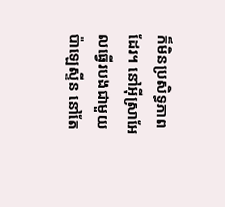ក៏មិនប្រសិទ្ធភាពដែរ។ នៅអ៊ីស្រាអែលធ្វើរបងជាមួយប៉ាឡេស្ទីន នៅតែ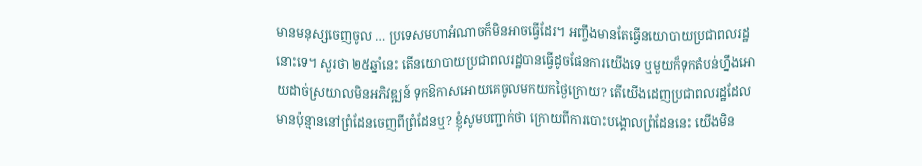មានមនុស្សចេញចូល … ប្រទេសមហាអំណាចក៏មិនអាចធ្វើដែរ។ អញ្ចឹងមានតែធ្វើនយោបាយប្រជាពលរដ្ឋនោះទេ។ សួរថា ២៥ឆ្នាំនេះ តើនយោបាយប្រជាពលរដ្ឋបានធ្វើដូចផែនការយើងទេ ឬមួយក៏ទុកតំបន់ហ្នឹងអោយដាច់ស្រយាលមិនអភិវឌ្ឍន៍ ទុកឱកាសអោយគេចូលមកយកថ្ងៃក្រោយ? តើយើងដេញប្រជាពលរដ្ឋដែលមានប៉ុន្មាននៅព្រំដែនចេញពីព្រំដែនឬ? ខ្ញុំសូមបញ្ជាក់ថា ក្រោយពីការបោះបង្គោលព្រំដែននេះ យើងមិន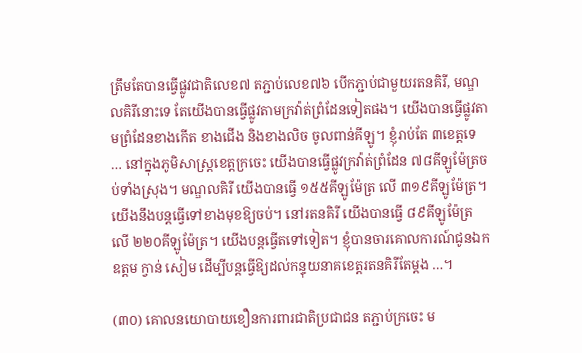ត្រឹមតែបានធ្វើផ្លូវជាតិលេខ៧ តភ្ជាប់លេខ៧៦ បើកភ្ជាប់ជាមួយរតនគិរី, មណ្ឌលគិរីនោះទេ តែយើងបានធ្វើផ្លូវតាមក្រវ៉ាត់ព្រំដែនទៀតផង។ យើងបានធ្វើផ្លូវតាមព្រំដែនខាងកើត ខាងជើង និងខាងលិច ចូលពាន់គីឡូ។ ខ្ញុំរាប់តែ ៣ខេត្តទេ … នៅក្នុងភូមិសាស្ត្រខេត្តក្រចេះ យើងបានធ្វើផ្លូវក្រវ៉ាត់ព្រំដែន ៧៨គីឡូម៉ែត្រចប់ទាំងស្រុង។ មណ្ឌលគិរី យើងបានធ្វើ ១៥៥គីឡូម៉ែត្រ លើ ៣១៩គីឡូម៉ែត្រ។ យើងនឹងបន្តធ្វើទៅខាងមុខឱ្យចប់។ នៅរតនគិរី យើងបានធ្វើ ៨៩គីឡូម៉ែត្រ លើ ២២០គីឡូម៉ែត្រ។ យើងបន្តធ្វើតទៅទៀត។ ខ្ញុំបានចារគោលការណ៍ជូនឯកឧត្តម ក្វាន់ សៀម ដើម្បីបន្តធ្វើឱ្យដល់កន្ទុយនាគខេត្តរតនគិរីតែម្ដង …។

(៣០) គោលនយោបាយខឿនការពារជាតិប្រជាជន តភ្ជាប់ក្រចេះ ម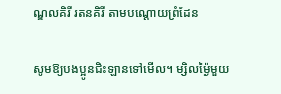ណ្ឌលគិរី រតនគិរី តាមបណ្ដោយព្រំដែន

សូមឱ្យបងប្អូនជិះឡានទៅមើល។ ម្សិលម៉្ងៃមួយ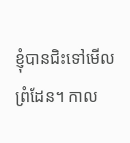ខ្ញុំបានជិះទៅមើលព្រំដែន។ កាល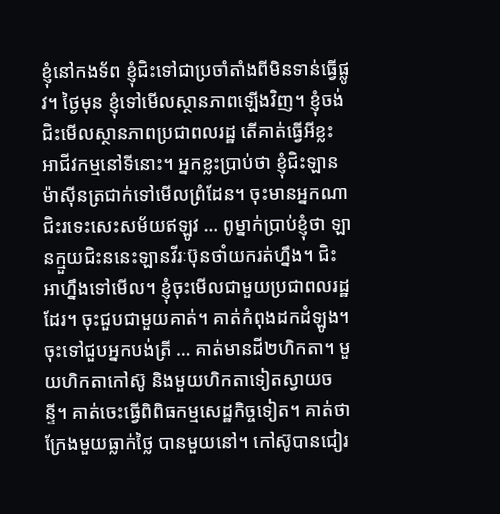ខ្ញុំនៅកងទ័ព ខ្ញុំជិះទៅជាប្រចាំតាំងពីមិនទាន់ធ្វើផ្លូវ។ ថ្ងៃមុន ខ្ញុំទៅមើលស្ថានភាពឡើងវិញ។ ខ្ញុំចង់ជិះមើលស្ថានភាពប្រជាពលរដ្ឋ តើគាត់ធ្វើអីខ្លះ អាជីវកម្មនៅទីនោះ។ អ្នកខ្លះប្រាប់ថា ខ្ញុំជិះឡានម៉ាស៊ីនត្រជាក់ទៅមើលព្រំដែន។ ចុះមានអ្នកណាជិះរទេះសេះសម័យឥឡូវ … ពូម្នាក់ប្រាប់ខ្ញុំថា ឡានក្មួយជិះននេះឡានវីរៈប៊ុនថាំយករត់ហ្នឹង។ ជិះអាហ្នឹងទៅមើល។ ខ្ញុំចុះមើលជាមួយប្រជាពលរដ្ឋដែរ។ ចុះជួបជាមួយគាត់។ គាត់កំពុងដកដំឡូង។ ចុះទៅជួបអ្នកបង់ត្រី … គាត់មានដី២ហិកតា។ មួយហិកតាកៅស៊ូ និងមួយហិកតាទៀតស្វាយចន្ទី។ គាត់ចេះធ្វើពិពិធកម្មសេដ្ឋកិច្ចទៀត។ គាត់ថាក្រែងមួយធ្លាក់ថ្លៃ បានមួយនៅ។ កៅស៊ូបានជៀរ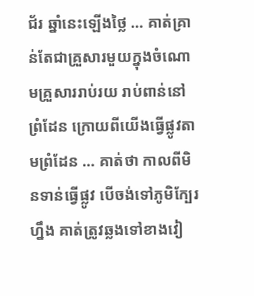ជ័រ ឆ្នាំនេះឡើងថ្លៃ … គាត់គ្រាន់តែជាគ្រួសារមួយក្នុងចំណោមគ្រួសាររាប់រយ រាប់ពាន់នៅព្រំដែន ក្រោយពីយើងធ្វើផ្លូវតាមព្រំដែន … គាត់ថា កាលពីមិនទាន់ធ្វើផ្លូវ បើចង់ទៅភូមិក្បែរហ្នឹង គាត់ត្រូវឆ្លងទៅខាងវៀ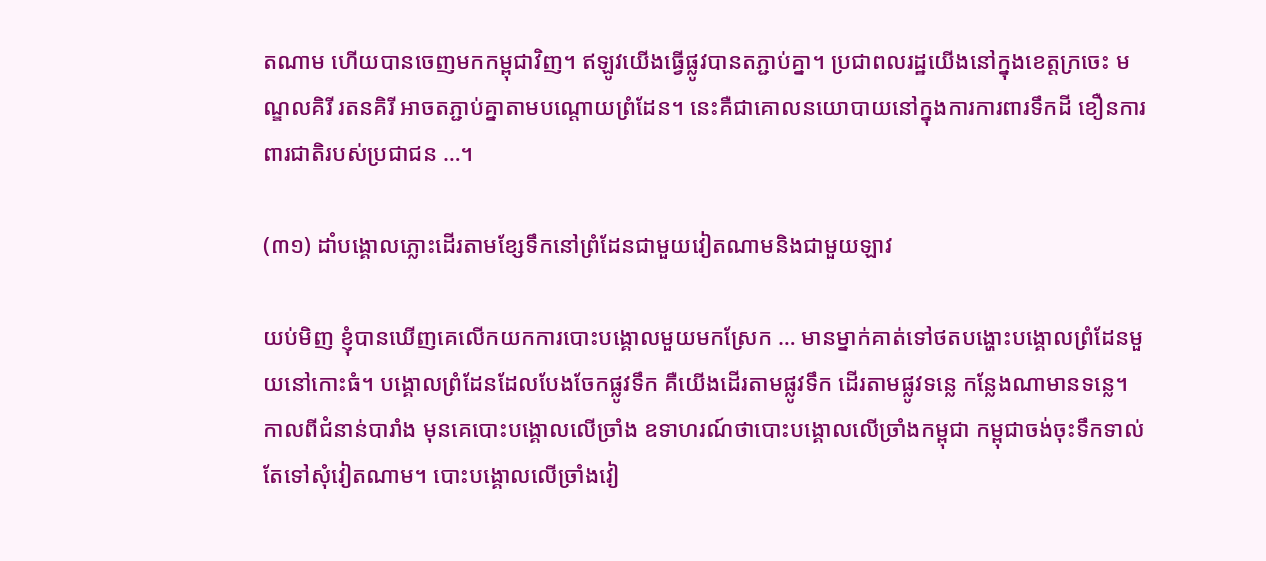តណាម ហើយបានចេញមកកម្ពុជាវិញ។ ឥឡូវយើងធ្វើផ្លូវបានតភ្ជាប់គ្នា។ ប្រជាពលរដ្ឋយើងនៅក្នុងខេត្តក្រចេះ មណ្ឌលគិរី រតនគិរី អាចតភ្ជាប់គ្នាតាមបណ្ដោយព្រំដែន។ នេះគឺជាគោលនយោបាយនៅក្នុងការការពារទឹកដី ខឿនការពារជាតិរបស់ប្រជាជន …។

(៣១) ដាំបង្គោលភ្លោះដើរតាមខ្សែទឹកនៅព្រំដែនជាមួយវៀតណាមនិងជាមួយឡាវ

យប់មិញ ខ្ញុំបានឃើញគេលើកយកការបោះបង្គោលមួយមកស្រែក … មានម្នាក់គាត់ទៅថតបង្ហោះបង្គោលព្រំដែនមួយនៅកោះធំ។ បង្គោលព្រំដែនដែលបែងចែកផ្លូវទឹក គឺយើងដើរតាមផ្លូវទឹក ដើរតាមផ្លូវទន្លេ កន្លែងណាមានទន្លេ។ កាលពីជំនាន់បារាំង មុនគេបោះបង្គោលលើច្រាំង ឧទាហរណ៍ថាបោះបង្គោលលើច្រាំងកម្ពុជា កម្ពុជាចង់ចុះទឹកទាល់តែទៅសុំវៀតណាម។ បោះបង្គោលលើច្រាំងវៀ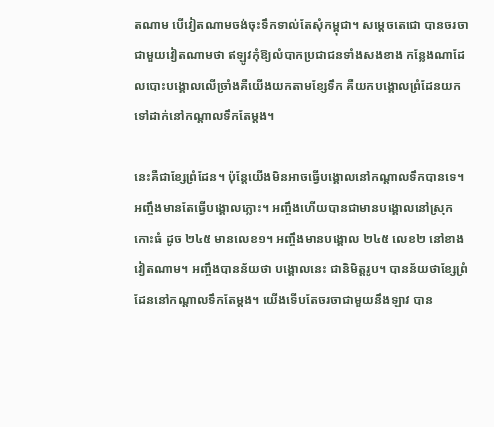តណាម បើវៀតណាមចង់ចុះទឹកទាល់តែសុំកម្ពុជា។ សម្ដេចតេជោ បានចរចាជាមួយវៀតណាមថា ឥឡូវកុំឱ្យលំបាកប្រជាជនទាំងសងខាង កន្លែងណាដែលបោះបង្គោលលើច្រាំងគឺយើងយកតាមខ្សែទឹក គឺយកបង្គោលព្រំដែនយកទៅដាក់នៅកណ្ដាលទឹកតែម្ដង។

នេះគឺជាខ្សែព្រំដែន។ ប៉ុន្តែយើងមិនអាចធ្វើបង្គោលនៅកណ្ដាលទឹកបានទេ។ អញ្ចឹងមានតែធ្វើបង្គោលភ្លោះ។ អញ្ចឹងហើយបានជាមានបង្គោលនៅស្រុកកោះធំ ដូច ២៤៥ មានលេខ១។ អញ្ចឹងមានបង្គោល ២៤៥ លេខ២ នៅខាងវៀតណាម។ អញ្ចឹងបានន័យថា បង្គោលនេះ ជានិមិត្តរូប។ បានន័យថាខ្សែព្រំដែននៅកណ្ដាលទឹកតែម្ដង។ យើងទើបតែចរចាជាមួយនឹងឡាវ បាន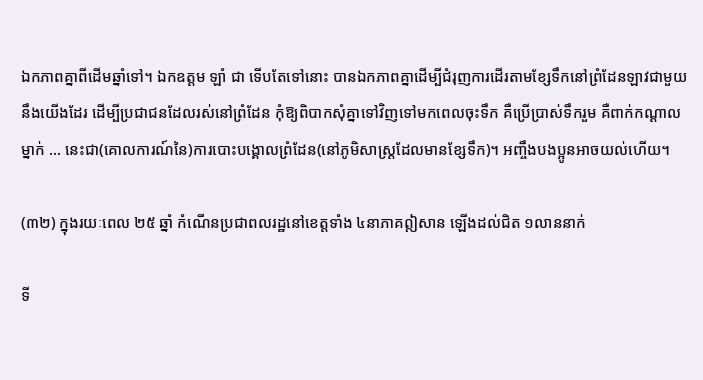ឯកភាពគ្នាពីដើមឆ្នាំទៅ។ ឯកឧត្តម ឡាំ ជា ទើបតែទៅនោះ បានឯកភាពគ្នាដើម្បីជំរុញការដើរតាមខ្សែទឹកនៅព្រំដែនឡាវជាមួយនឹងយើងដែរ ដើម្បីប្រជាជនដែលរស់នៅព្រំដែន កុំឱ្យពិបាកសុំគ្នាទៅវិញទៅមកពេលចុះទឹក គឺប្រើប្រាស់ទឹករួម គឺពាក់កណ្ដាលម្នាក់ … នេះជា(គោលការណ៍នៃ)ការបោះបង្គោលព្រំដែន(នៅភូមិសាស្ត្រដែលមានខ្សែទឹក)។ អញ្ចឹងបងប្អូនអាចយល់ហើយ។

(៣២) ក្នុងរយៈពេល ២៥ ឆ្នាំ កំណើនប្រជាពលរដ្ឋនៅខេត្តទាំង ៤នាភាគឦសាន ឡើងដល់ជិត ១លាននាក់

ទី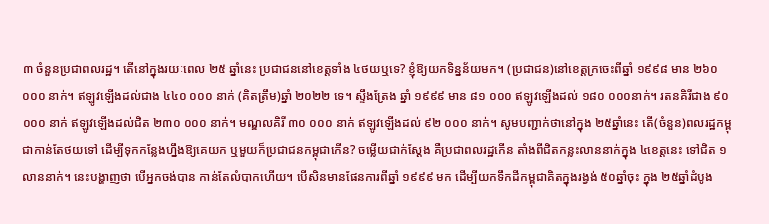៣ ចំនួនប្រជាពលរដ្ឋ។ តើនៅក្នុងរយៈពេល ២៥ ឆ្នាំនេះ ប្រជាជននៅខេត្តទាំង ៤ថយឬទេ? ខ្ញុំឱ្យយកទិន្នន័យមក។ (ប្រជាជន)នៅខេត្តក្រចេះពីឆ្នាំ ១៩៩៨ មាន ២៦០ ០០០ នាក់។ ឥឡូវឡើងដល់ជាង ៤៤០ ០០០ នាក់ (គិតត្រឹម)ឆ្នាំ ២០២២ ទេ។ ស្ទឹងត្រែង ឆ្នាំ ១៩៩៩ មាន ៨១ ០០០ ឥឡូវឡើងដល់ ១៨០ ០០០នាក់។ រតនគិរីជាង ៩០ ០០០ នាក់ ឥឡូវឡើងដល់ជិត ២៣០ ០០០ នាក់។ មណ្ឌលគិរី ៣០ ០០០ នាក់ ឥឡូវឡើងដល់ ៩២ ០០០ នាក់។ សូមបញ្ជាក់ថានៅក្នុង ២៥ឆ្នាំនេះ តើ(ចំនួន)ពលរដ្ឋកម្ពុជាកាន់តែថយទៅ ដើម្បីទុកកន្លែងហ្នឹងឱ្យគេយក ឬមួយក៏ប្រជាជនកម្ពុជាកើន? ចម្លើយជាក់ស្ដែង គឺប្រជាពលរដ្ឋកើន តាំងពីជិតកន្លះលាននាក់ក្នុង ៤ខេត្តនេះ ទៅជិត ១លាននាក់។ នេះបង្ហាញថា បើអ្នកចង់បាន កាន់តែលំបាកហើយ។ បើសិនមានផែនការពីឆ្នាំ ១៩៩៩ មក ដើម្បីយកទឹកដីកម្ពុជាគិតក្នុងរង្វង់ ៥០ឆ្នាំចុះ ក្នុង ២៥ឆ្នាំដំបូង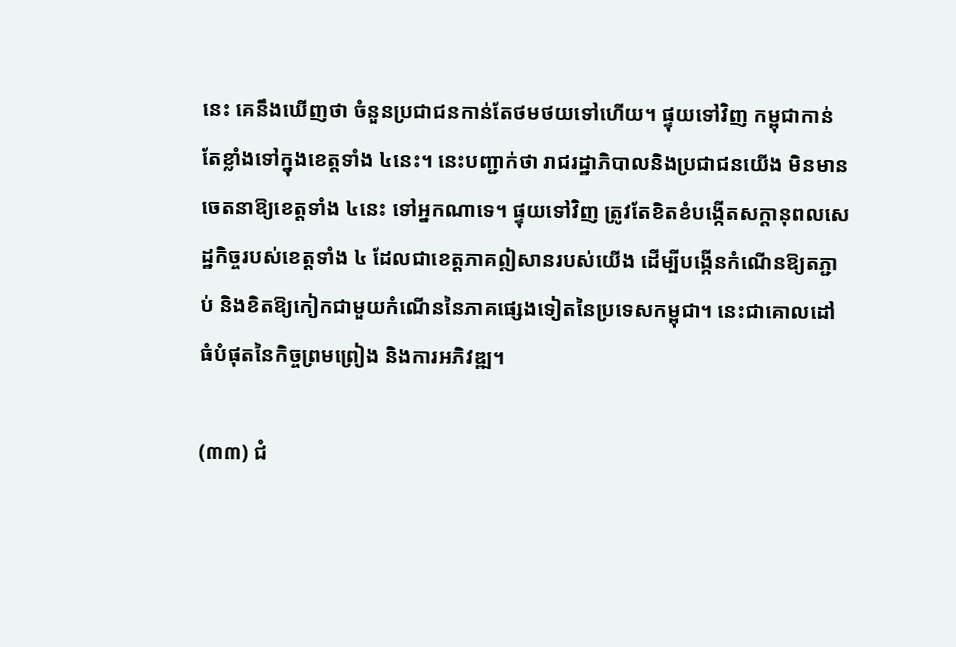នេះ គេនឹងឃើញថា ចំនួនប្រជាជនកាន់តែថមថយទៅហើយ។ ផ្ទុយទៅវិញ កម្ពុជាកាន់តែខ្លាំងទៅក្នុងខេត្តទាំង ៤នេះ។ នេះបញ្ជាក់ថា រាជរដ្ឋាភិបាលនិងប្រជាជនយើង មិនមានចេតនាឱ្យខេត្តទាំង ៤នេះ ទៅអ្នកណាទេ។ ផ្ទុយទៅវិញ ត្រូវតែខិតខំបង្កើតសក្ដានុពលសេដ្ឋកិច្ចរបស់ខេត្តទាំង ៤ ដែលជាខេត្តភាគឦសានរបស់យើង ដើម្បីបង្កើនកំណើនឱ្យតភ្ជាប់ និងខិតឱ្យកៀកជាមួយកំណើននៃភាគផ្សេងទៀតនៃប្រទេសកម្ពុជា។ នេះជាគោលដៅធំបំផុតនៃកិច្ចព្រមព្រៀង និងការអភិវឌ្ឍ។

(៣៣) ជំ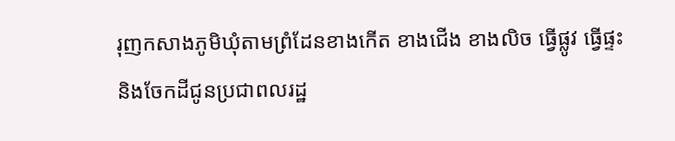រុញកសាងភូមិឃុំតាមព្រំដែនខាងកើត ខាងជើង ខាងលិច ធ្វើផ្លូវ ធ្វើផ្ទះ និងចែកដីជូនប្រជាពលរដ្ឋ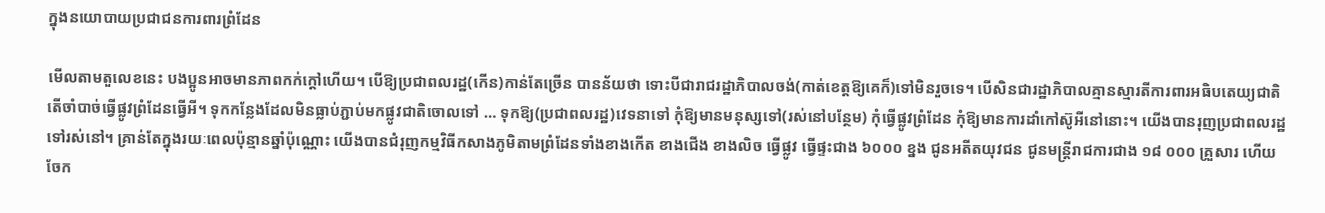ក្នុងនយោបាយប្រជាជនការពារព្រំដែន

មើលតាមតួលេខនេះ បងប្អូនអាចមានភាពកក់ក្ដៅហើយ។ បើឱ្យប្រជាពលរដ្ឋ(កើន)កាន់តែច្រើន បានន័យថា ទោះបីជារាជរដ្ឋាភិបាលចង់(កាត់ខេត្តឱ្យគេក៏)ទៅមិនរួចទេ។ បើសិនជារដ្ឋាភិបាលគ្មានស្មារតីការពារអធិបតេយ្យជាតិ តើចាំបាច់ធ្វើផ្លូវព្រំដែនធ្វើអី។ ទុកកន្លែងដែលមិនធ្លាប់ភ្ជាប់មកផ្លូវជាតិចោលទៅ … ទុកឱ្យ(ប្រជាពលរដ្ឋ)វេទនាទៅ កុំឱ្យមានមនុស្សទៅ(រស់នៅបន្ថែម) កុំធ្វើផ្លូវព្រំដែន កុំឱ្យមានការដាំកៅស៊ូអីនៅនោះ។ យើងបានរុញប្រជាពលរដ្ឋទៅរស់នៅ។ គ្រាន់តែក្នុងរយៈពេលប៉ុន្មានឆ្នាំប៉ុណ្ណោះ យើងបានជំរុញកម្មវិធីកសាងភូមិតាមព្រំដែនទាំងខាងកើត ខាងជើង ខាងលិច ធ្វើផ្លូវ ធ្វើផ្ទះជាង ៦០០០ ខ្នង ជូនអតីតយុវជន ជូនមន្រ្តីរាជការជាង ១៨ ០០០ គ្រួសារ ហើយចែក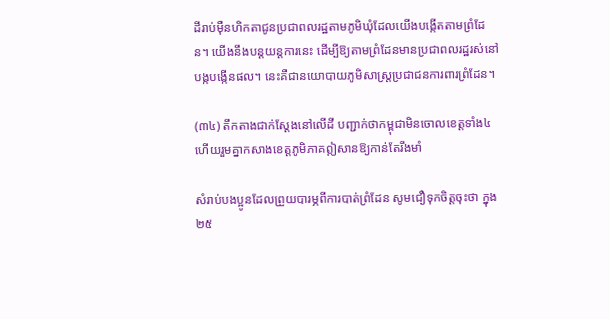ដីរាប់ម៉ឺនហិកតាជូនប្រជាពលរដ្ឋតាមភូមិឃុំដែលយើងបង្កើតតាមព្រំដែន។ យើងនឹងបន្តយន្តការនេះ ដើម្បីឱ្យតាមព្រំដែនមានប្រជាពលរដ្ឋរស់នៅបង្កបង្កើនផល។ នេះគឺជានយោបាយភូមិសាស្រ្តប្រជាជនការពារព្រំដែន។

(៣៤) តឹកតាងជាក់ស្ដែងនៅលើដី បញ្ជាក់ថាកម្ពុជាមិនចោលខេត្តទាំង៤ ហើយរួមគ្នាកសាងខេត្តភូមិភាគឦសានឱ្យកាន់តែរឹងមាំ

សំរាប់បងប្អូនដែលព្រួយបារម្ភពីការបាត់ព្រំដែន សូមជឿទុកចិត្តចុះថា ក្នុង ២៥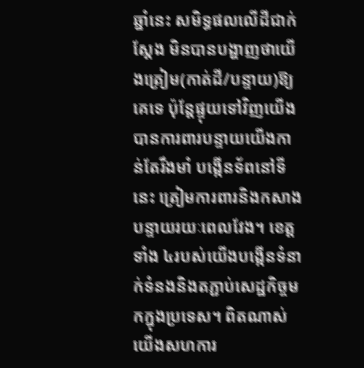ឆ្នាំនេះ សមិទ្ធផលលើដីជាក់ស្ដែង មិនបានបង្ហាញថាយើងត្រៀម(កាត់ដី/បន្ទាយ)ឱ្យគេទេ ប៉ុន្តែផ្ទុយទៅវិញយើងបានការពារបន្ទាយយើងកាន់តែរឹងមាំ បង្កើនទ័ពនៅទីនេះ ត្រៀមការពារនិងកសាងបន្ទាយរយៈពេលវែង។ ខេត្តទាំង ៤របស់យើងបង្កើនទំនាក់ទំនងនិងតភ្ជាប់សេដ្ឋកិច្ចមកក្នុងប្រទេស។ ពិតណាស់ យើងសហការ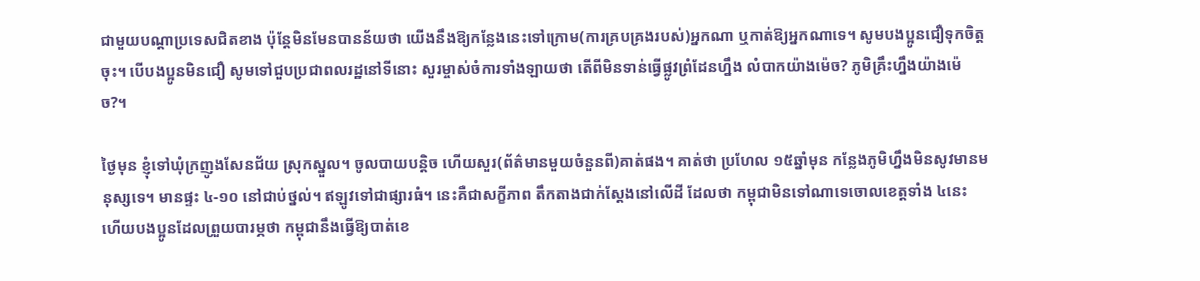ជាមួយបណ្ដាប្រទេសជិតខាង ប៉ុន្តែមិនមែនបានន័យថា យើងនឹងឱ្យកន្លែងនេះទៅក្រោម(ការគ្របគ្រងរបស់)អ្នកណា ឬកាត់ឱ្យអ្នកណាទេ។ សូមបងប្អូនជឿទុកចិត្តចុះ។ បើបងប្អូនមិនជឿ សូមទៅជួបប្រជាពលរដ្ឋនៅទីនោះ សួរម្ចាស់ចំការទាំងឡាយថា តើពីមិនទាន់ធ្វើផ្លូវព្រំដែនហ្នឹង លំបាកយ៉ាងម៉េច? ភូមិគ្រឹះហ្នឹងយ៉ាងម៉េច?។

ថ្ងៃមុន ខ្ញុំទៅឃុំក្រញូងសែនជ័យ ស្រុកស្នួល។ ចូលបាយបន្ដិច ហើយសួរ(ព័ត៌មានមួយចំនួនពី)គាត់ផង។ គាត់ថា ប្រហែល ១៥ឆ្នាំមុន កន្លែងភូមិហ្នឹងមិនសូវមានមនុស្សទេ។ មានផ្ទះ ៤-១០ នៅជាប់ថ្នល់។ ឥឡូវទៅជាផ្សារធំ។ នេះគឺជាសក្ខីភាព តឹកតាងជាក់ស្ដែងនៅលើដី ដែលថា កម្ពុជាមិនទៅណាទេចោលខេត្តទាំង ៤នេះ ហើយបងប្អូនដែលព្រួយបារម្ភថា កម្ពុជានឹងធ្វើឱ្យបាត់ខេ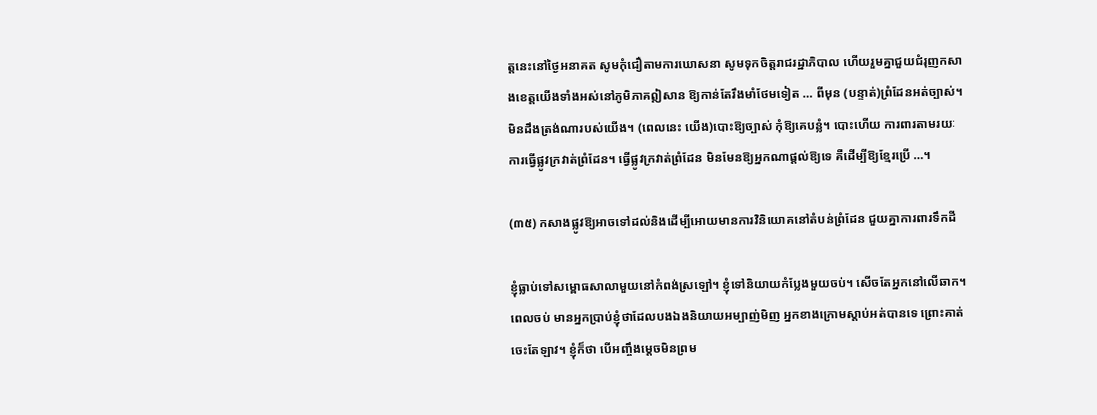ត្តនេះនៅថ្ងៃអនាគត សូមកុំជឿតាមការឃោសនា សូមទុកចិត្តរាជរដ្ឋាភិបាល ហើយរួមគ្នាជួយជំរុញកសាងខេត្តយើងទាំងអស់នៅភូមិភាគឦសាន ឱ្យកាន់តែរឹងមាំថែមទៀត … ពីមុន (បន្ទាត់)ព្រំដែនអត់ច្បាស់។ មិនដឹងត្រង់ណារបស់យើង។ (ពេលនេះ យើង)បោះឱ្យច្បាស់ កុំឱ្យគេបន្លំ។ បោះហើយ ការពារតាមរយៈការធ្វើផ្លូវក្រវាត់ព្រំដែន។ ធ្វើផ្លូវក្រវាត់ព្រំដែន មិនមែនឱ្យអ្នកណាផ្ដល់ឱ្យទេ គឺដើម្បីឱ្យខ្មែរប្រើ …។

(៣៥) កសាងផ្លូវឱ្យអាចទៅដល់និងដើម្បីអោយមានការវិនិយោគនៅតំបន់ព្រំដែន ជួយគ្នាការពារទឹកដី

ខ្ញុំធ្លាប់ទៅសម្ពោធសាលាមួយនៅកំពង់ស្រឡៅ។ ខ្ញុំទៅនិយាយកំប្លែងមួយចប់។ សើចតែអ្នកនៅលើឆាក។ ពេលចប់ មានអ្នកប្រាប់ខ្ញុំថាដែលបងឯងនិយាយអម្បាញ់មិញ អ្នកខាងក្រោមស្ដាប់អត់បានទេ ព្រោះគាត់ចេះតែឡាវ។ ខ្ញុំក៏ថា បើអញ្ចឹងម្តេចមិនព្រម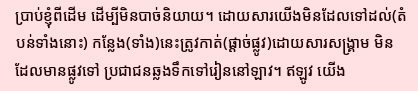ប្រាប់ខ្ញុំពីដើម ដើម្បីមិនបាច់និយាយ។ ដោយសារយើងមិនដែលទៅដល់(តំបន់ទាំងនោះ) កន្លែង(ទាំង)នេះត្រូវកាត់(ផ្ដាច់ផ្លូវ)ដោយសារសង្រ្គាម មិនដែលមានផ្លូវទៅ ប្រជាជនឆ្លងទឹកទៅរៀននៅឡាវ។ ឥឡូវ យើង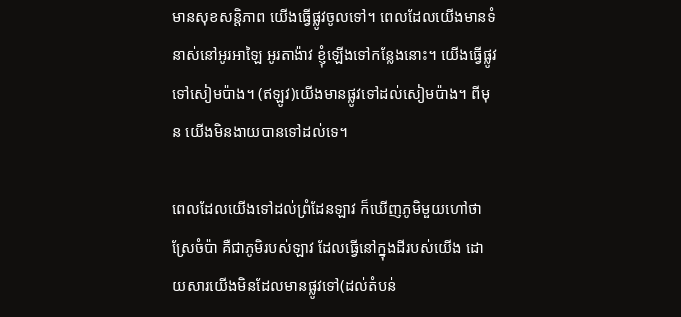មានសុខសន្ដិភាព យើងធ្វើផ្លូវចូលទៅ។ ពេលដែលយើងមានទំនាស់នៅអូរអាឡៃ អូរតាង៉ាវ ខ្ញុំឡើងទៅកន្លែងនោះ។ យើងធ្វើផ្លូវទៅសៀមប៉ាង។ (ឥឡូវ)យើងមានផ្លូវទៅដល់សៀមប៉ាង។ ពីមុន យើងមិនងាយបានទៅដល់ទេ។

ពេលដែលយើងទៅដល់ព្រំដែនឡាវ ក៏ឃើញភូមិមួយហៅថា ស្រែចំប៉ា គឺជាភូមិរបស់ឡាវ ដែលធ្វើនៅក្នុងដីរបស់យើង ដោយសារយើងមិនដែលមានផ្លូវទៅ(ដល់តំបន់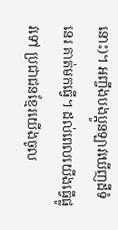នោះ)។ អញ្ចឹងបងប្អូនឡាវឃើញដីទំនេរ គាត់មកធ្វើ។ ដល់ពេលយើងធ្វើផ្លូវទៅ ប្រជាជនខ្មែរយើងចូល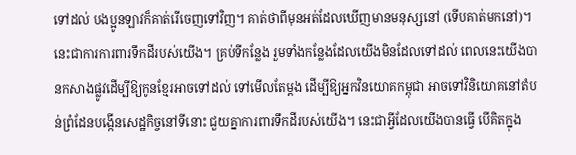ទៅដល់ បងប្អូនឡាវក៏គាត់រើចេញទៅវិញ។ គាត់ថាពីមុនអត់ដែលឃើញមានមនុស្សនៅ (ទើបគាត់មកនៅ)។ នេះជាការការពារទឹកដីរបស់យើង។ គ្រប់ទីកន្លែង រួមទាំងកន្លែងដែលយើងមិនដែលទៅដល់ ពេលនេះយើងបានកសាងផ្លូវដើម្បីឱ្យកូនខ្មែរអាចទៅដល់ ទៅមើលតែម្ដង ដើម្បីឱ្យអ្នកវិនយោគកម្ពុជា អាចទៅវិនិយោគនៅតំបន់ព្រំដែនបង្កើនសេដ្ឋកិច្ចនៅទីនោះ ជួយគ្នាការពារទឹកដីរបស់យើង។ នេះជាអ្វីដែលយើងបានធ្វើ បើគិតក្នុង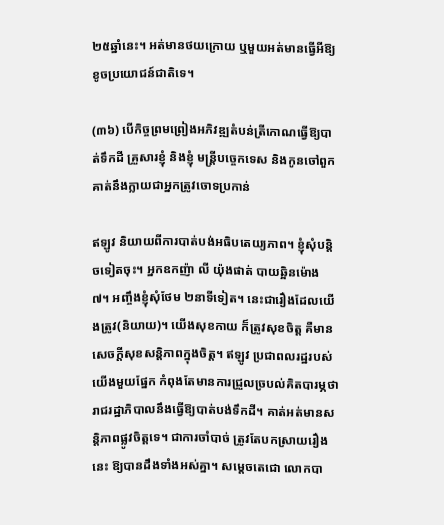២៥ឆ្នាំនេះ។ អត់មានថយក្រោយ ឬមួយអត់មានធ្វើអីឱ្យខូចប្រយោជន៍ជាតិទេ។

(៣៦) បើកិច្ចព្រមព្រៀងអភិវឌ្ឍតំបន់ត្រីកោណធ្វើឱ្យបាត់ទឹកដី គ្រួសារខ្ញុំ និងខ្ញុំ មន្រ្តីបច្ចេកទេស និងកូនចៅពួកគាត់នឹងក្លាយជាអ្នកត្រូវចោទប្រកាន់

ឥឡូវ និយាយពីការបាត់បង់អធិបតេយ្យភាព។ ខ្ញុំសុំបន្ដិចទៀតចុះ។ អ្នកឧកញ៉ា លី យ៉ុងផាត់ បាយឆ្អិនម៉ោង ៧។ អញ្ចឹងខ្ញុំសុំថែម ២នាទីទៀត។ នេះជារឿងដែលយើងត្រូវ(និយាយ)។ យើងសុខកាយ ក៏ត្រូវសុខចិត្ត គឺមានសេចក្ដីសុខសន្ដិភាពក្នុងចិត្ត។ ឥឡូវ ប្រជាពលរដ្ឋរបស់យើងមួយផ្នែក កំពុងតែមានការជ្រួលច្របល់គិតបារម្ភថា រាជរដ្ឋាភិបាលនឹងធ្វើឱ្យបាត់បង់ទឹកដី។ គាត់អត់មានសន្ដិភាពផ្លូវចិត្តទេ។ ជាការចាំបាច់ ត្រូវតែបកស្រាយរឿងនេះ ឱ្យបានដឹងទាំងអស់គ្នា។ សម្ដេចតេជោ លោកបា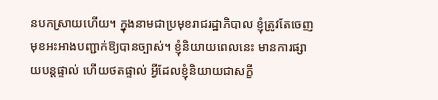នបកស្រាយហើយ។ ក្នុងនាមជាប្រមុខរាជរដ្ឋាភិបាល ខ្ញុំត្រូវតែចេញមុខអះអាងបញ្ជាក់ឱ្យបានច្បាស់។ ខ្ញុំនិយាយពេលនេះ មានការផ្សាយបន្តផ្ទាល់ ហើយថតផ្ទាល់ អ្វីដែលខ្ញុំនិយាយជាសក្ខី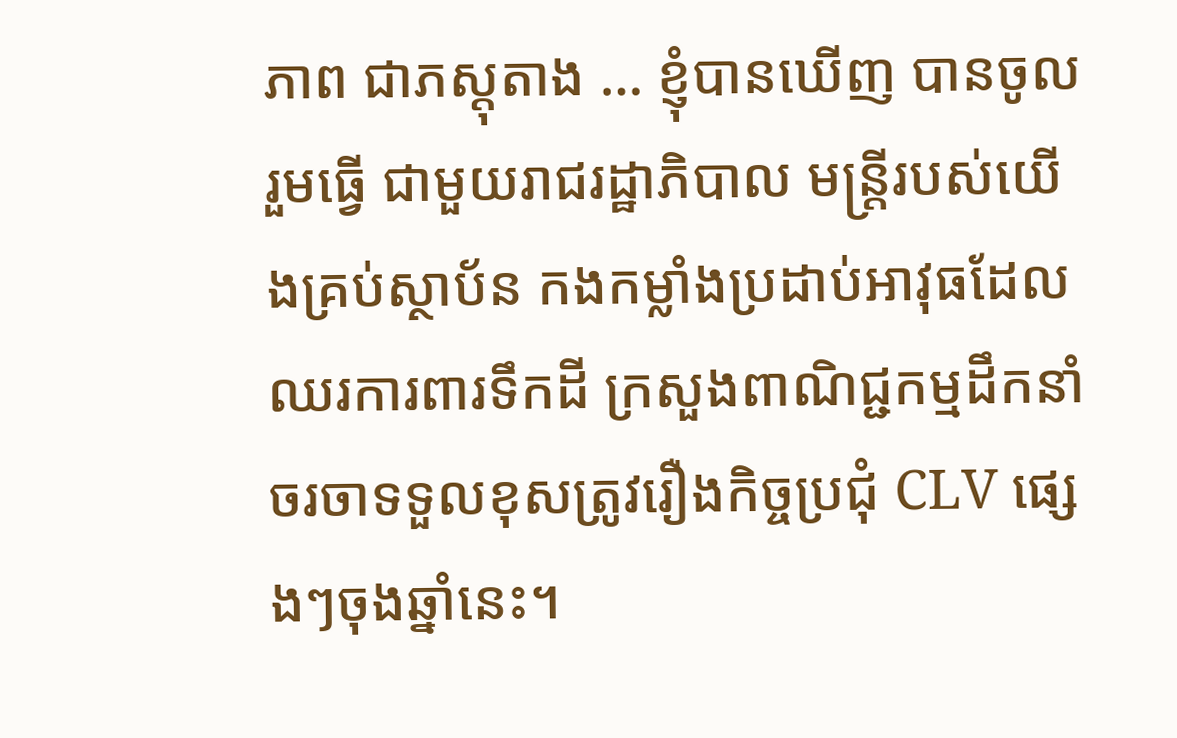ភាព ជាភស្ដុតាង … ខ្ញុំបានឃើញ បានចូលរួមធ្វើ ជាមួយរាជរដ្ឋាភិបាល មន្រ្តីរបស់យើងគ្រប់ស្ថាប័ន កងកម្លាំងប្រដាប់អាវុធដែលឈរការពារទឹកដី ក្រសួងពាណិជ្ជកម្មដឹកនាំចរចាទទួលខុសត្រូវរឿងកិច្ចប្រជុំ CLV ផ្សេងៗចុងឆ្នាំនេះ។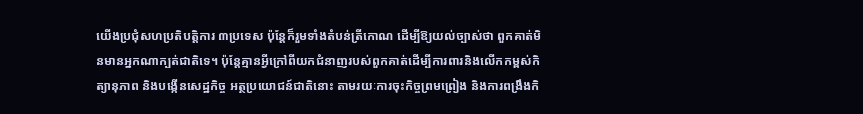យើងប្រជុំសហប្រតិបត្តិការ ៣ប្រទេស ប៉ុន្តែក៏រួមទាំងតំបន់ត្រីកោណ ដើម្បីឱ្យយល់ច្បាស់ថា ពួកគាត់មិនមានអ្នកណាក្បត់ជាតិទេ។ ប៉ុន្តែគ្មានអ្វីក្រៅពីយកជំនាញរបស់ពួកគាត់ដើម្បីការពារនិងលើកកម្ពស់កិត្យានុភាព និងបង្កើនសេដ្ឋកិច្ច អត្ថប្រយោជន៍ជាតិនោះ តាមរយៈការចុះកិច្ចព្រមព្រៀង និងការពង្រឹងកិ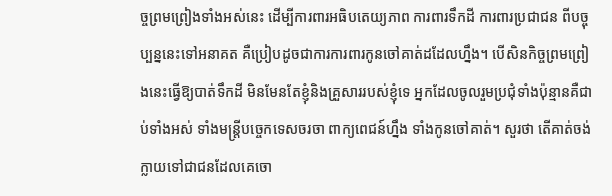ច្ចព្រមព្រៀងទាំងអស់នេះ ដើម្បីការពារអធិបតេយ្យភាព ការពារទឹកដី ការពារប្រជាជន ពីបច្ចុប្បន្ននេះទៅអនាគត គឺប្រៀបដូចជាការការពារកូនចៅគាត់ដដែលហ្នឹង។ បើសិនកិច្ចព្រមព្រៀងនេះធ្វើឱ្យបាត់ទឹកដី មិនមែនតែខ្ញុំនិងគ្រួសាររបស់ខ្ញុំទេ អ្នកដែលចូលរួមប្រជុំទាំងប៉ុន្មានគឺជាប់ទាំងអស់ ទាំងមន្រ្តីបច្ចេកទេសចរចា ពាក្យពេជន៍ហ្នឹង ទាំងកូនចៅគាត់។ សួរថា តើគាត់ចង់ក្លាយទៅជាជនដែលគេចោ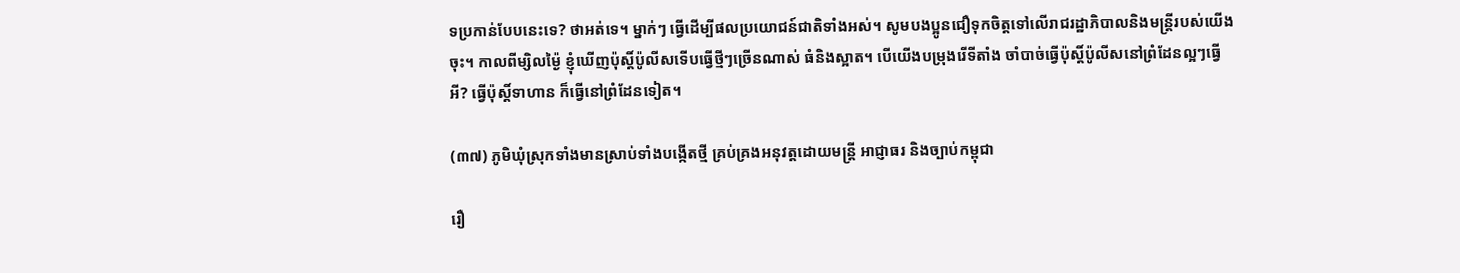ទប្រកាន់បែបនេះទេ? ថាអត់ទេ។ ម្នាក់ៗ ធ្វើដើម្បីផលប្រយោជន៍ជាតិទាំងអស់។ សូមបងប្អូនជឿទុកចិត្តទៅលើរាជរដ្ឋាភិបាលនិងមន្រ្តីរបស់យើងចុះ។ កាលពីម្សិលម្ង៉ៃ ខ្ញុំឃើញប៉ុស្ដិ៍ប៉ូលីសទើបធ្វើថ្មីៗច្រើនណាស់ ធំនិងស្អាត។ បើយើងបម្រុងរើទីតាំង ចាំបាច់ធ្វើប៉ុស្ដិ៍ប៉ូលីសនៅព្រំដែនល្អៗធ្វើអី? ធ្វើប៉ុស្ដិ៍ទាហាន ក៏ធ្វើនៅព្រំដែនទៀត។

(៣៧) ភូមិឃុំស្រុកទាំងមានស្រាប់ទាំងបង្កើតថ្មី គ្រប់គ្រងអនុវត្តដោយមន្រ្តី អាជ្ញាធរ និងច្បាប់កម្ពុជា

រឿ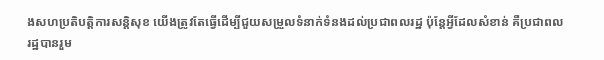ងសហប្រតិបត្តិការសន្ដិសុខ យើងត្រូវតែធ្វើដើម្បីជួយសម្រួលទំនាក់ទំនងដល់ប្រជាពលរដ្ឋ ប៉ុន្តែអ្វីដែលសំខាន់ គឺប្រជាពលរដ្ឋបានរួម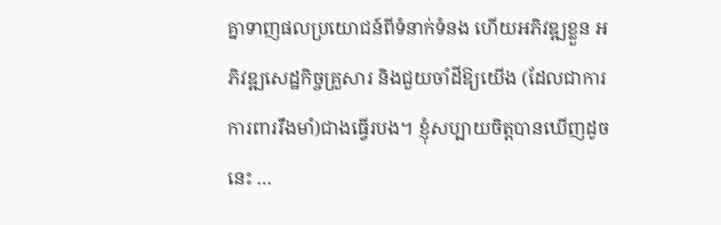គ្នាទាញផលប្រយោជន៍ពីទំនាក់ទំនង ហើយអភិវឌ្ឍខ្លួន អភិវឌ្ឍសេដ្ឋកិច្ចគ្រួសារ និងជួយចាំដីឱ្យយើង (ដែលជាការការពាររឹងមាំ)ជាងធ្វើរបង។ ខ្ញុំសប្បាយចិត្តបានឃើញដូចនេះ …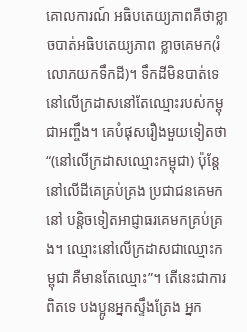គោលការណ៍ អធិបតេយ្យភាពគឺថាខ្លាចបាត់អធិបតេយ្យភាព ខ្លាចគេមក(រំលោភយកទឹកដី)។ ទឹកដីមិនបាត់ទេ នៅលើក្រដាសនៅតែឈ្មោះរបស់កម្ពុជាអញ្ចឹង។ គេបំផុសរឿងមួយទៀតថា “(នៅលើក្រដាសឈ្មោះកម្ពុជា) ប៉ុន្តែនៅលើដីគេគ្រប់គ្រង ប្រជាជនគេមកនៅ បន្ដិចទៀតអាជ្ញាធរគេមកគ្រប់គ្រង។ ឈ្មោះនៅលើក្រដាសជាឈ្មោះកម្ពុជា គឺមានតែឈ្មោះ”។ តើនេះជាការពិតទេ បងប្អូនអ្នកស្ទឹងត្រែង អ្នក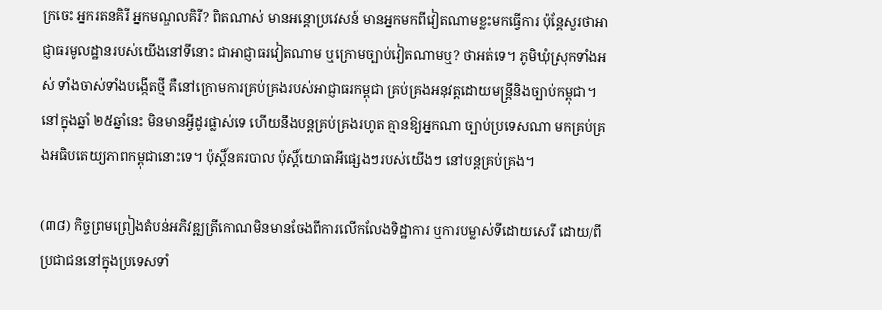ក្រចេះ អ្នករតនគិរី អ្នកមណ្ឌលគិរី? ពិតណាស់ មានអន្តោប្រវេសន៍ មានអ្នកមកពីវៀតណាមខ្លះមកធ្វើការ ប៉ុន្តែសួរថាអាជ្ញាធរមូលដ្ឋានរបស់យើងនៅទីនោះ ជាអាជ្ញាធរវៀតណាម ឬក្រោមច្បាប់វៀតណាមឬ? ថាអត់ទេ។ ភូមិឃុំស្រុកទាំងអស់ ទាំងចាស់ទាំងបង្កើតថ្មី គឺនៅក្រោមការគ្រប់គ្រងរបស់អាជ្ញាធរកម្ពុជា គ្រប់គ្រងអនុវត្តដោយមន្រ្តីនិងច្បាប់កម្ពុជា។ នៅក្នុងឆ្នាំ ២៥ឆ្នាំនេះ មិនមានអ្វីដូរផ្លាស់ទេ ហើយនឹងបន្តគ្រប់គ្រងរហូត គ្មានឱ្យអ្នកណា ច្បាប់ប្រទេសណា មកគ្រប់គ្រងអធិបតេយ្យភាពកម្ពុជានោះទេ។ ប៉ុស្ដិ៍នគរបាល ប៉ុស្ដិ៍យោធាអីផ្សេងៗរបស់យើងៗ នៅបន្តគ្រប់គ្រង។

(៣៨) កិច្ចព្រមព្រៀងតំបន់អភិវឌ្ឍត្រីកោណមិនមានចែងពីការលើកលែងទិដ្ឋាការ ឬការបម្លាស់ទីដោយសេរី ដោយ/ពីប្រជាជននៅក្នុងប្រទេសទាំ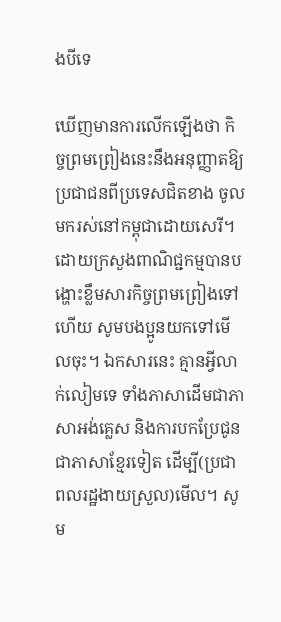ងបីទេ

ឃើញមានការលើកឡើងថា កិច្ចព្រមព្រៀងនេះនឹងអនុញ្ញាតឱ្យប្រជាជនពីប្រទេសជិតខាង ចូលមករស់នៅកម្ពុជាដោយសេរី។ ដោយក្រសួងពាណិជ្ជកម្មបានបង្ហោះខ្លឹមសារកិច្ចព្រមព្រៀងទៅហើយ សូមបងប្អូនយកទៅមើលចុះ។ ឯកសារនេះ គ្មានអ្វីលាក់លៀមទេ ទាំងភាសាដើមជាភាសាអង់គ្លេស និងការបកប្រែជូនជាភាសាខ្មែរទៀត ដើម្បី(ប្រជាពលរដ្ឋងាយស្រួល)មើល។ សូម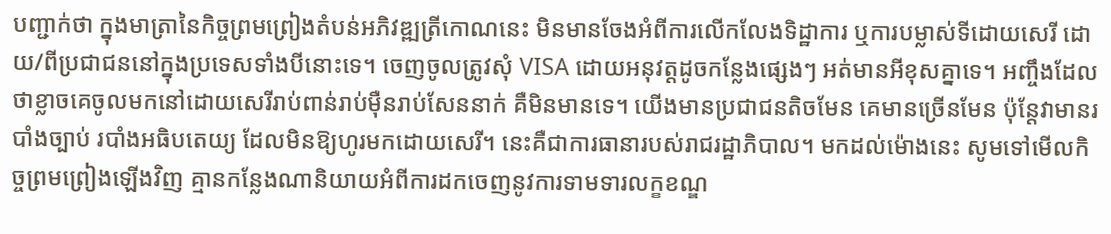បញ្ជាក់ថា ក្នុងមាត្រានៃកិច្ចព្រមព្រៀងតំបន់អភិវឌ្ឍត្រីកោណនេះ មិនមានចែងអំពីការលើកលែងទិដ្ឋាការ ឬការបម្លាស់ទីដោយសេរី ដោយ/ពីប្រជាជននៅក្នុងប្រទេសទាំងបីនោះទេ។ ចេញចូលត្រូវសុំ VISA ដោយអនុវត្តដូចកន្លែងផ្សេងៗ អត់មានអីខុសគ្នាទេ។ អញ្ចឹងដែលថាខ្លាចគេចូលមកនៅដោយសេរីរាប់ពាន់រាប់ម៉ឺនរាប់សែននាក់ គឺមិនមានទេ។ យើងមានប្រជាជនតិចមែន គេមានច្រើនមែន ប៉ុន្តែវាមានរបាំងច្បាប់ របាំងអធិបតេយ្យ ដែលមិនឱ្យហូរមកដោយសេរី។ នេះគឺជាការធានារបស់រាជរដ្ឋាភិបាល។ មកដល់ម៉ោងនេះ សូមទៅមើលកិច្ចព្រមព្រៀងឡើងវិញ គ្មានកន្លែងណានិយាយអំពីការដកចេញនូវការទាមទារលក្ខខណ្ឌ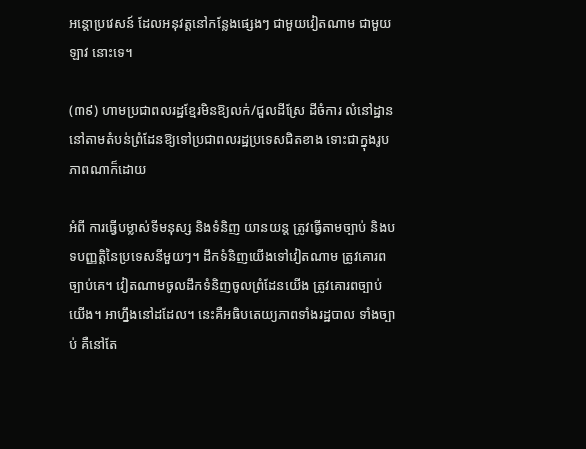អន្តោប្រវេសន៍ ដែលអនុវត្តនៅកន្លែងផ្សេងៗ ជាមួយវៀតណាម ជាមួយឡាវ នោះទេ។

(៣៩) ហាមប្រជាពលរដ្ឋខ្មែរមិនឱ្យលក់/ជួលដីស្រែ ដីចំការ លំនៅដ្ឋាននៅតាមតំបន់ព្រំដែនឱ្យទៅប្រជាពលរដ្ឋប្រទេសជិតខាង ទោះជាក្នុងរូបភាពណាក៏ដោយ

អំពី ការធ្វើបម្លាស់ទីមនុស្ស និងទំនិញ យានយន្ត ត្រូវធ្វើតាមច្បាប់ និងបទបញ្ញត្តិនៃប្រទេសនីមួយៗ។ ដឹកទំនិញយើងទៅវៀតណាម ត្រូវគោរពច្បាប់គេ។ វៀតណាមចូលដឹកទំនិញចូលព្រំដែនយើង ត្រូវគោរពច្បាប់យើង។ អាហ្នឹងនៅដដែល។ នេះគឺអធិបតេយ្យភាពទាំងរដ្ឋបាល ទាំងច្បាប់ គឺនៅតែ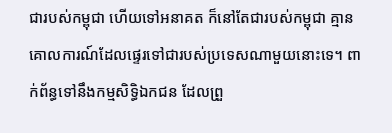ជារបស់កម្ពុជា ហើយទៅអនាគត ក៏នៅតែជារបស់កម្ពុជា គ្មានគោលការណ៍ដែលផ្ទេរទៅជារបស់ប្រទេសណាមួយនោះទេ។ ពាក់ព័ន្ធទៅនឹងកម្មសិទ្ធិឯកជន ដែលព្រួ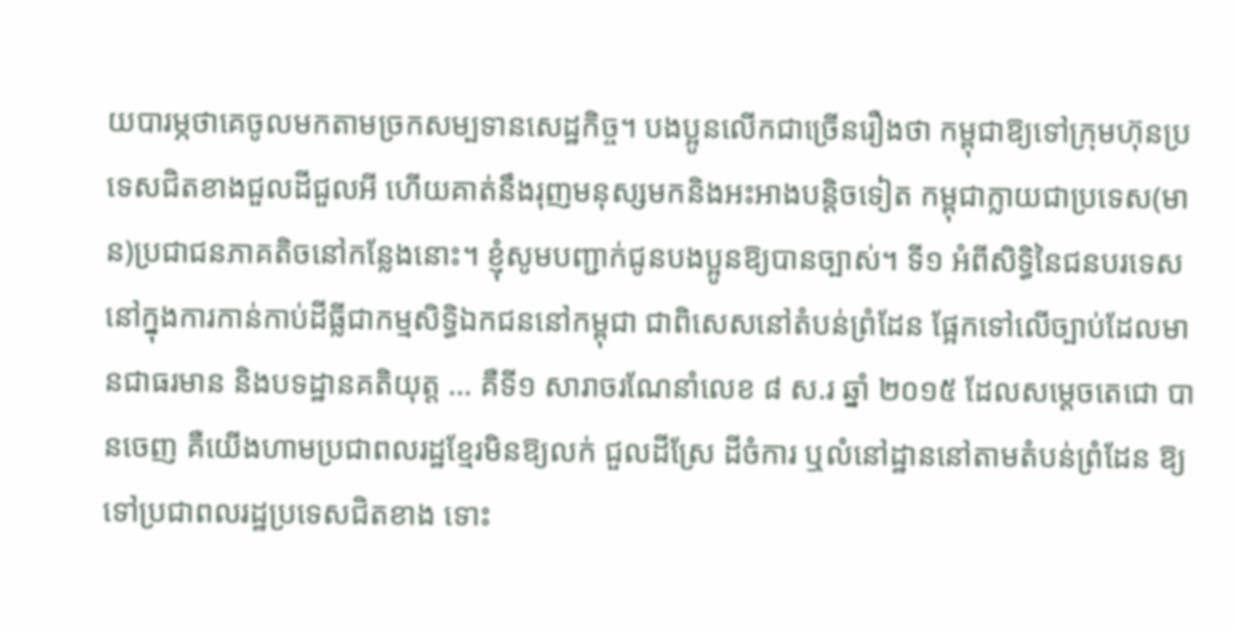យបារម្ភថាគេចូលមកតាមច្រកសម្បទានសេដ្ឋកិច្ច។ បងប្អូនលើកជាច្រើនរឿងថា កម្ពុជាឱ្យទៅក្រុមហ៊ុនប្រទេសជិតខាងជួលដីជួលអី ហើយគាត់នឹងរុញមនុស្សមកនិងអះអាងបន្ដិចទៀត កម្ពុជាក្លាយជាប្រទេស(មាន)ប្រជាជនភាគតិចនៅកន្លែងនោះ។ ខ្ញុំសូមបញ្ជាក់ជូនបងប្អូនឱ្យបានច្បាស់។ ទី១ អំពីសិទ្ធិនៃជនបរទេសនៅក្នុងការកាន់កាប់ដីធ្លីជាកម្មសិទ្ធិឯកជននៅកម្ពុជា ជាពិសេសនៅតំបន់ព្រំដែន ផ្អែកទៅលើច្បាប់ដែលមានជាធរមាន និងបទដ្ឋានគតិយុត្ត … គឺទី១ សារាចរណែនាំលេខ ៨ ស.រ ឆ្នាំ ២០១៥ ដែលសម្ដេចតេជោ បានចេញ គឺយើងហាមប្រជាពលរដ្ឋខ្មែរមិនឱ្យលក់ ជួលដីស្រែ ដីចំការ ឬលំនៅដ្ឋាននៅតាមតំបន់ព្រំដែន ឱ្យទៅប្រជាពលរដ្ឋប្រទេសជិតខាង ទោះ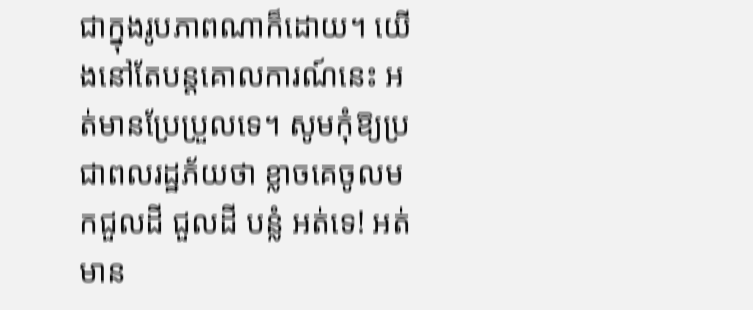ជាក្នុងរូបភាពណាក៏ដោយ។ យើងនៅតែបន្តគោលការណ៍នេះ អត់មានប្រែប្រួលទេ។ សូមកុំឱ្យប្រជាពលរដ្ឋភ័យថា ខ្លាចគេចូលមកជួលដី ជួលដី បន្លំ អត់ទេ! អត់មាន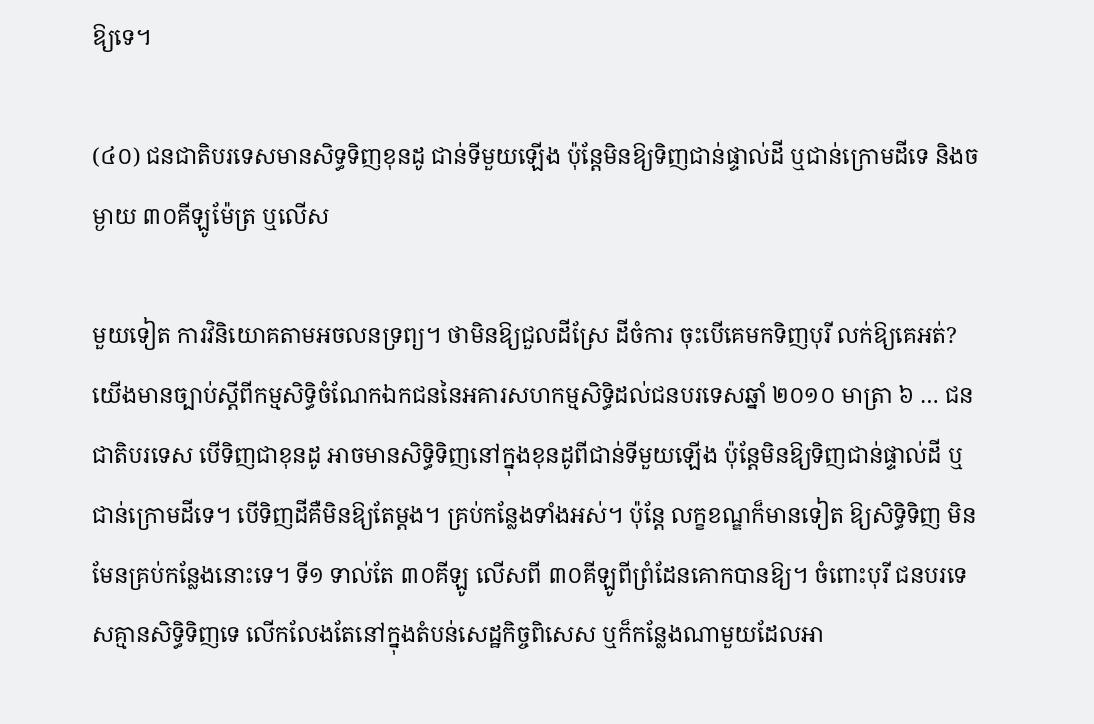ឱ្យទេ។

(៤០) ជនជាតិបរទេសមានសិទ្ធទិញខុនដូ ជាន់ទីមួយឡើង ប៉ុន្តែមិនឱ្យទិញជាន់ផ្ទាល់ដី ឬជាន់ក្រោមដីទេ និងចម្ងាយ ៣០គីឡូម៉ែត្រ ឬលើស

មួយទៀត ការវិនិយោគតាមអចលនទ្រព្យ។ ថាមិនឱ្យជួលដីស្រែ ដីចំការ ចុះបើគេមកទិញបុរី លក់ឱ្យគេអត់? យើងមានច្បាប់ស្ដីពីកម្មសិទ្ធិចំណែកឯកជននៃអគារសហកម្មសិទ្ធិដល់ជនបរទេសឆ្នាំ ២០១០ មាត្រា ៦ … ជនជាតិបរទេស បើទិញជាខុនដូ អាចមានសិទ្ធិទិញនៅក្នុងខុនដូពីជាន់ទីមួយឡើង ប៉ុន្តែមិនឱ្យទិញជាន់ផ្ទាល់ដី ឬជាន់ក្រោមដីទេ។ បើទិញដីគឺមិនឱ្យតែម្ដង។ គ្រប់កន្លែងទាំងអស់។ ប៉ុន្តែ លក្ខខណ្ឌក៏មានទៀត ឱ្យសិទ្ធិទិញ មិនមែនគ្រប់កន្លែងនោះទេ។ ទី១ ទាល់តែ ៣០គីឡូ លើសពី ៣០គីឡូពីព្រំដែនគោកបានឱ្យ។ ចំពោះបុរី ជនបរទេសគ្មានសិទ្ធិទិញទេ លើកលែងតែនៅក្នុងតំបន់សេដ្ឋកិច្ចពិសេស ឬក៏កន្លែងណាមួយដែលអា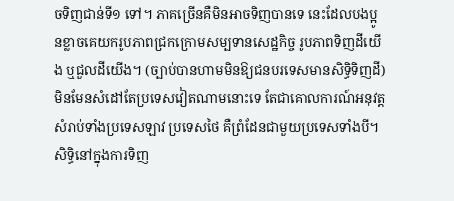ចទិញជាន់ទី១ ទៅ។ ភាគច្រើនគឺមិនអាចទិញបានទេ នេះដែលបងប្អូនខ្លាចគេយករូបភាពជ្រកក្រោមសម្បទានសេដ្ឋកិច្ច រូបភាពទិញដីយើង ឬជួលដីយើង។ (ច្បាប់បានហាមមិនឱ្យជនបរទេសមានសិទ្ធិទិញដី) មិនមែនសំដៅតែប្រទេសវៀតណាមនោះទេ តែជាគោលការណ៍អនុវត្តសំរាប់ទាំងប្រទេសឡាវ ប្រទេសថៃ គឺព្រំដែនជាមួយប្រទេសទាំងបី។ សិទ្ធិនៅក្នុងការទិញ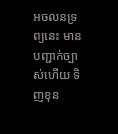អចលនទ្រព្យនេះ មានបញ្ជាក់ច្បាស់ហើយ ទិញខុន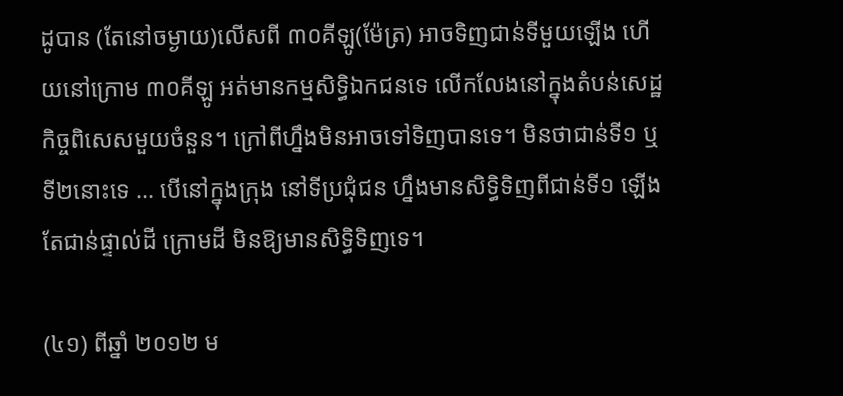ដូបាន (តែនៅចម្ងាយ)លើសពី ៣០គីឡូ(ម៉ែត្រ) អាចទិញជាន់ទីមួយឡើង ហើយនៅក្រោម ៣០គីឡូ អត់មានកម្មសិទ្ធិឯកជនទេ លើកលែងនៅក្នុងតំបន់សេដ្ឋកិច្ចពិសេសមួយចំនួន។ ក្រៅពីហ្នឹងមិនអាចទៅទិញបានទេ។ មិនថាជាន់ទី១ ឬ ទី២នោះទេ … បើនៅក្នុងក្រុង នៅទីប្រជុំជន ហ្នឹងមានសិទ្ធិទិញពីជាន់ទី១ ឡើង តែជាន់ផ្ទាល់ដី ក្រោមដី មិនឱ្យមានសិទ្ធិទិញទេ។

(៤១) ពីឆ្នាំ ២០១២ ម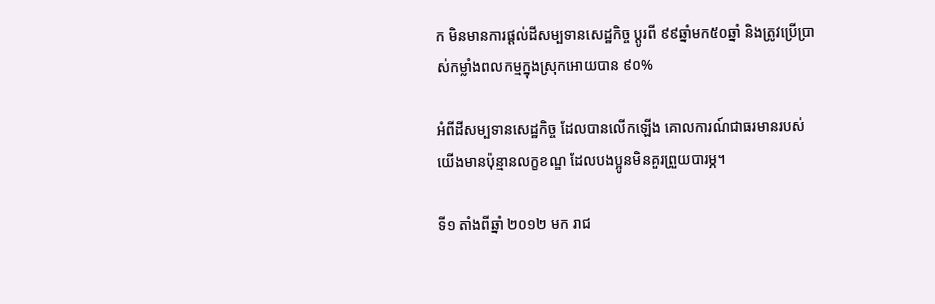ក មិនមានការផ្ដល់ដីសម្បទានសេដ្ឋកិច្ច ប្តូរពី ៩៩ឆ្នាំមក៥០ឆ្នាំ និងត្រូវប្រើប្រាស់កម្លាំងពលកម្មក្នុងស្រុកអោយបាន ៩០%

អំពីដីសម្បទានសេដ្ឋកិច្ច ដែលបានលើកឡើង គោលការណ៍ជាធរមានរបស់យើងមានប៉ុន្មានលក្ខខណ្ឌ ដែលបងប្អូនមិនគួរព្រួយបារម្ភ។

ទី១ តាំងពីឆ្នាំ ២០១២ មក រាជ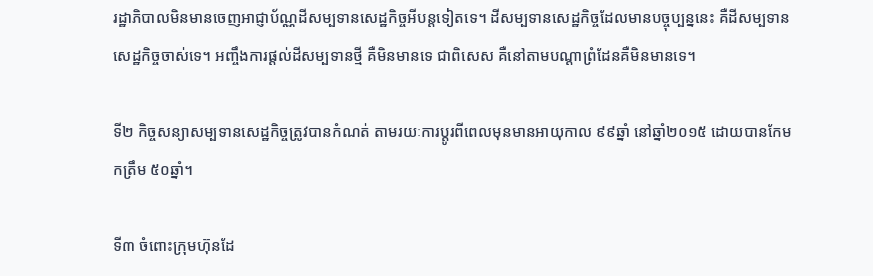រដ្ឋាភិបាលមិនមានចេញអាជ្ញាប័ណ្ណដីសម្បទានសេដ្ឋកិច្ចអីបន្ដទៀតទេ។ ដីសម្បទានសេដ្ឋកិច្ចដែលមានបច្ចុប្បន្ននេះ គឺដីសម្បទានសេដ្ឋកិច្ចចាស់ទេ។ អញ្ចឹងការផ្ដល់ដីសម្បទានថ្មី គឺមិនមានទេ ជាពិសេស គឺនៅតាមបណ្ដាព្រំដែនគឺមិនមានទេ។

ទី២ កិច្ចសន្យាសម្បទានសេដ្ឋកិច្ចត្រូវបានកំណត់ តាមរយៈការប្ដូរពីពេលមុនមានអាយុកាល ៩៩ឆ្នាំ នៅឆ្នាំ២០១៥ ដោយបានកែមកត្រឹម ៥០ឆ្នាំ។

ទី៣ ចំពោះក្រុមហ៊ុនដែ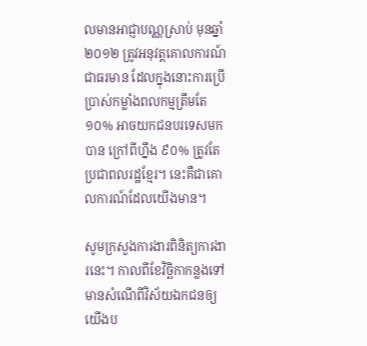លមានអាជ្ញាបណ្ណស្រាប់ មុនឆ្នាំ២០១២ ត្រូវអនុវត្តគោលការណ៍ជាធរមាន ដែលក្នុងនោះការប្រើប្រាស់កម្លាំងពលកម្មត្រឹមតែ ១០% អាចយកជនបរទេសមកបាន ក្រៅពីហ្នឹង ៩០% ត្រូវតែប្រជាពលរដ្ឋខ្មែរ។ នេះគឺជាគោលការណ៍ដែលយើងមាន។

សូមក្រសួងការងារពិនិត្យការងារនេះ។ កាលពីខែវិច្ឆិកាកន្លងទៅ មានសំណើពីវិស័យឯកជនឲ្យយើងប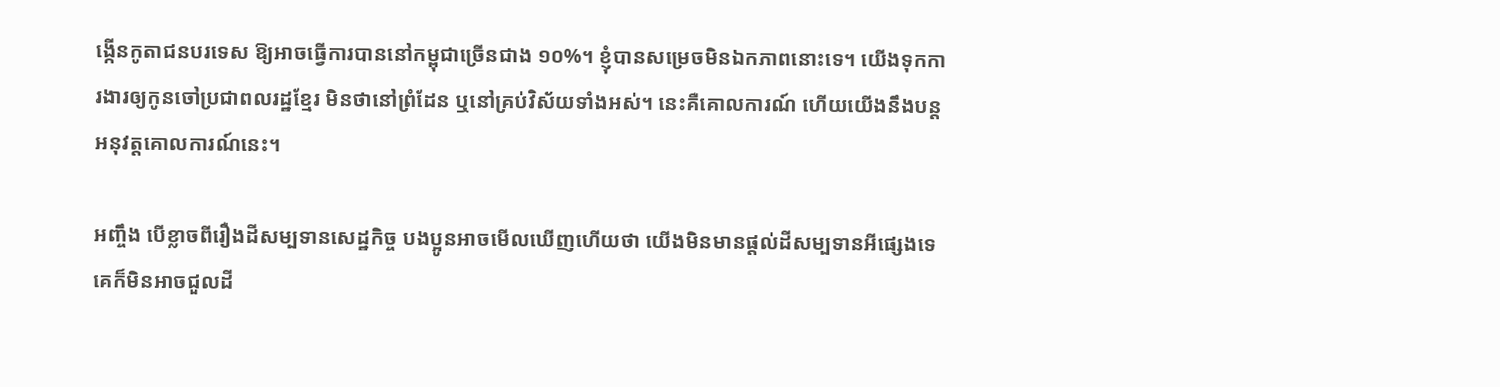ង្កើនកូតាជនបរទេស ឱ្យអាចធ្វើការបាននៅកម្ពុជាច្រើនជាង ១០%។ ខ្ញុំបានសម្រេចមិនឯកភាពនោះទេ។ យើងទុកការងារឲ្យកូនចៅប្រជាពលរដ្ឋខ្មែរ មិនថានៅព្រំដែន ឬនៅគ្រប់វិស័យទាំងអស់។ នេះគឺគោលការណ៍ ហើយយើងនឹងបន្តអនុវត្តគោលការណ៍នេះ។

អញ្ចឹង បើខ្លាចពីរឿងដីសម្បទានសេដ្ឋកិច្ច បងប្អូនអាចមើលឃើញហើយថា យើងមិនមានផ្ដល់ដីសម្បទានអីផ្សេងទេ គេក៏មិនអាចជួលដី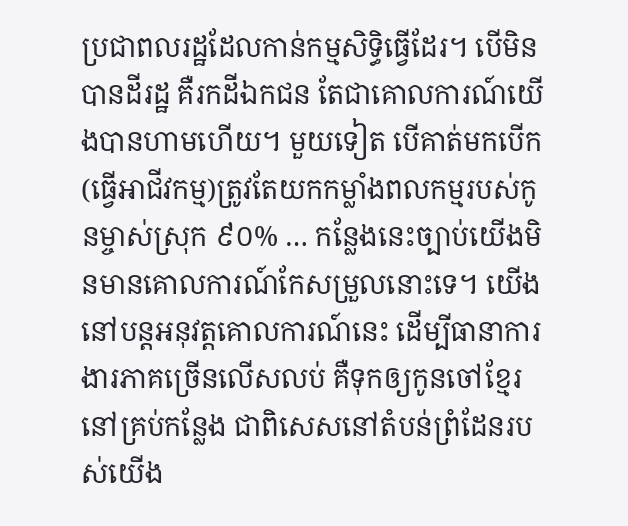ប្រជាពលរដ្ឋដែលកាន់កម្មសិទ្ធិធ្វើដែរ។ បើមិនបានដីរដ្ឋ គឺរកដីឯកជន តែជាគោលការណ៍យើងបានហាមហើយ។ មួយទៀត បើគាត់មកបើក(ធ្វើអាជីវកម្ម)ត្រូវតែយកកម្លាំងពលកម្មរបស់កូនម្ចាស់ស្រុក ៩០% … កន្លែងនេះច្បាប់យើងមិនមានគោលការណ៍កែសម្រួលនោះទេ។ យើងនៅបន្តអនុវត្តគោលការណ៍នេះ ដើម្បីធានាការងារភាគច្រើនលើសលប់ គឺទុកឲ្យកូនចៅខ្មែរនៅគ្រប់កន្លែង ជាពិសេសនៅតំបន់ព្រំដែនរបស់យើង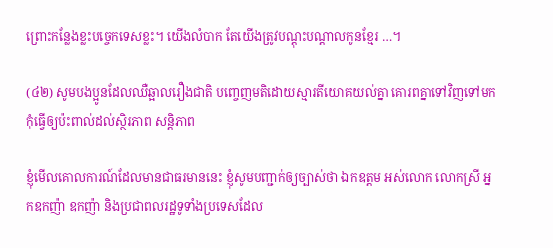ព្រោះកន្លែងខ្លះបច្ចេកទេសខ្លះ។ យើងលំបាក តែយើងត្រូវបណ្ដុះបណ្ដាលកូនខ្មែរ …។

(៤២) សូមបងប្អូនដែលឈឺឆ្អាលរឿងជាតិ បញ្ចេញមតិដោយស្មារតីយោគយល់គ្នា គោរពគ្នាទៅវិញទៅមក កុំធ្វើឲ្យប៉ះពាល់ដល់ស្ថិរភាព សន្តិភាព

ខ្ញុំមើលគោលការណ៍ដែលមានជាធរមាននេះ ខ្ញុំសូមបញ្ជាក់ឲ្យច្បាស់ថា ឯកឧត្ដម អស់លោក លោកស្រី អ្នកឧកញ៉ា ឧកញ៉ា និងប្រជាពលរដ្ឋទូទាំងប្រទេសដែល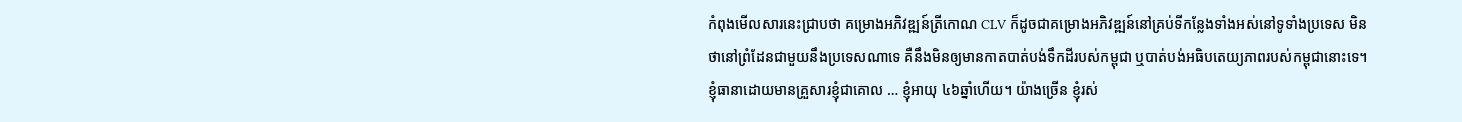កំពុងមើលសារនេះជ្រាបថា គម្រោងអភិវឌ្ឍន៍ត្រីកោណ CLV ក៏ដូចជាគម្រោងអភិវឌ្ឍន៍នៅគ្រប់ទីកន្លែងទាំងអស់នៅទូទាំងប្រទេស មិនថានៅព្រំដែនជាមួយនឹងប្រទេសណាទេ គឺនឹងមិនឲ្យមានកាតបាត់បង់ទឹកដីរបស់កម្ពុជា ឬបាត់បង់អធិបតេយ្យភាពរបស់កម្ពុជានោះទេ។ ខ្ញុំធានាដោយមានគ្រួសារខ្ញុំជាគោល … ខ្ញុំអាយុ ៤៦ឆ្នាំហើយ។ យ៉ាងច្រើន ខ្ញុំរស់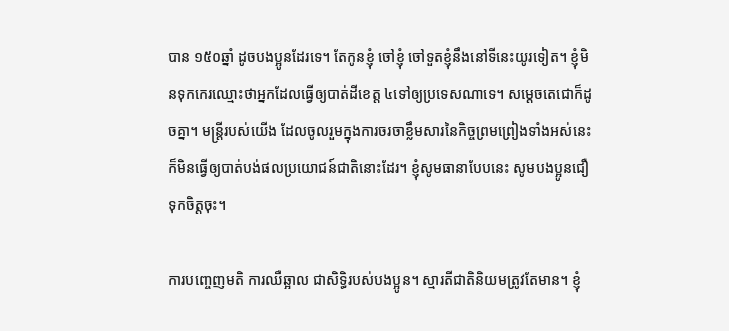បាន ១៥០ឆ្នាំ ដូចបងប្អូនដែរទេ។ តែកូនខ្ញុំ ចៅខ្ញុំ ចៅទួតខ្ញុំនឹងនៅទីនេះយូរទៀត។ ខ្ញុំមិនទុកកេរឈ្មោះថាអ្នកដែលធ្វើឲ្យបាត់ដីខេត្ត ៤ទៅឲ្យប្រទេសណាទេ។ សម្ដេចតេជោក៏ដូចគ្នា។ មន្រ្តីរបស់យើង ដែលចូលរួមក្នុងការចរចាខ្លឹមសារនៃកិច្ចព្រមព្រៀងទាំងអស់នេះ ក៏មិនធ្វើឲ្យបាត់បង់ផលប្រយោជន៍ជាតិនោះដែរ។ ខ្ញុំសូមធានាបែបនេះ សូមបងប្អូនជឿទុកចិត្តចុះ។

ការបញ្ចេញមតិ ការឈឺឆ្អាល ជាសិទ្ធិរបស់បងប្អូន។ ស្មារតីជាតិនិយមត្រូវតែមាន។ ខ្ញុំ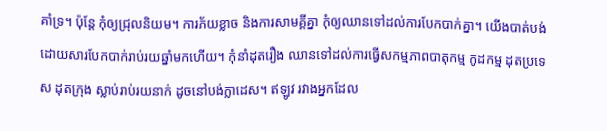គាំទ្រ។ ប៉ុន្តែ កុំឲ្យជ្រុលនិយម។ ការភ័យខ្លាច និងការសាមគ្គីគ្នា កុំឲ្យឈានទៅដល់ការបែកបាក់គ្នា។ យើងបាត់បង់ដោយសារបែកបាក់រាប់រយឆ្នាំមកហើយ។ កុំនាំដុតរឿង ឈានទៅដល់ការធ្វើសកម្មភាពបាតុកម្ម កូដកម្ម ដុតប្រទេស ដុតក្រុង ស្លាប់រាប់រយនាក់ ដូចនៅបង់ក្លាដេស។ ឥឡូវ រវាងអ្នកដែល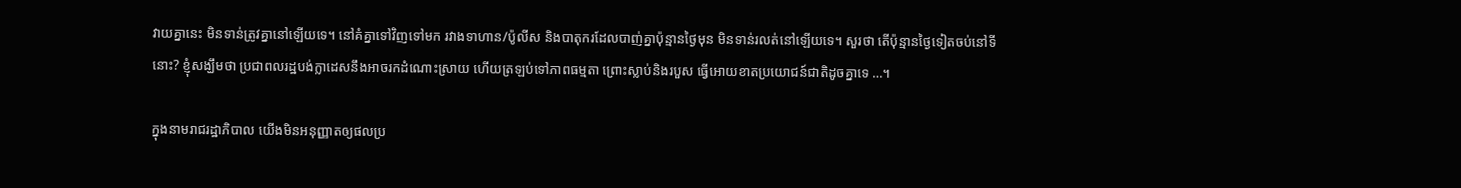វាយគ្នានេះ មិនទាន់ត្រូវគ្នានៅឡើយទេ។ នៅគំគ្នាទៅវិញទៅមក រវាងទាហាន/ប៉ូលីស និងបាតុករដែលបាញ់គ្នាប៉ុន្មានថ្ងៃមុន មិនទាន់រលត់នៅឡើយទេ។ សួរថា តើប៉ុន្មានថ្ងៃទៀតចប់នៅទីនោះ? ខ្ញុំសង្ឃឹមថា ប្រជាពលរដ្ឋបង់ក្លាដេសនឹងអាចរកដំណោះស្រាយ ហើយត្រឡប់ទៅភាពធម្មតា ព្រោះស្លាប់និងរបួស ធ្វើអោយខាតប្រយោជន៍ជាតិដូចគ្នាទេ …។

ក្នុងនាមរាជរដ្ឋាភិបាល យើងមិនអនុញ្ញាតឲ្យផលប្រ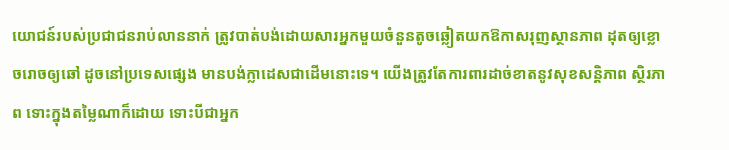យោជន៍របស់ប្រជាជនរាប់លាននាក់ ត្រូវបាត់បង់ដោយសារអ្នកមួយចំនួនតូចឆ្លៀតយកឱកាសរុញស្ថានភាព ដុតឲ្យខ្លោចរោចឲ្យឆៅ ដូចនៅប្រទេសផ្សេង មានបង់ក្លាដេសជាដើមនោះទេ។ យើងត្រូវតែការពារដាច់ខាតនូវសុខសន្តិភាព ស្ថិរភាព ទោះក្នុងតម្លៃណាក៏ដោយ ទោះបីជាអ្នក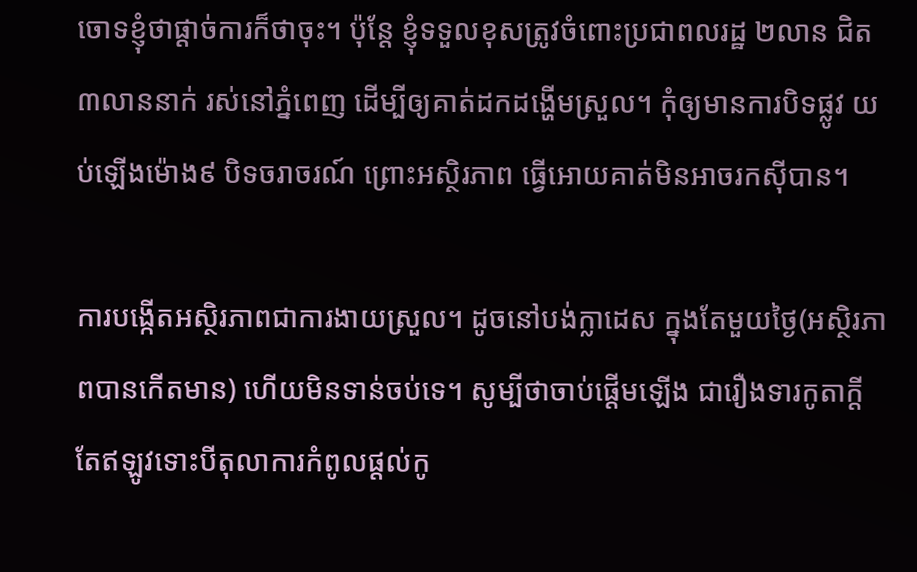ចោទខ្ញុំថាផ្ដាច់ការក៏ថាចុះ។ ប៉ុន្តែ ខ្ញុំទទួលខុសត្រូវចំពោះប្រជាពលរដ្ឋ ២លាន ជិត ៣លាននាក់ រស់នៅភ្នំពេញ ដើម្បីឲ្យគាត់ដកដង្ហើមស្រួល។ កុំឲ្យមានការបិទផ្លូវ យប់ឡើងម៉ោង៩ បិទចរាចរណ៍ ព្រោះអស្ថិរភាព ធ្វើអោយគាត់មិនអាចរកស៊ីបាន។

ការបង្កើតអស្ថិរភាពជាការងាយស្រួល។ ដូចនៅបង់ក្លាដេស ក្នុងតែមួយថ្ងៃ(អស្ថិរភាពបានកើតមាន) ហើយមិនទាន់ចប់ទេ។ សូម្បីថាចាប់ផ្ដើមឡើង ជារឿងទារកូតាក្តី តែឥឡូវទោះបីតុលាការកំពូលផ្ដល់កូ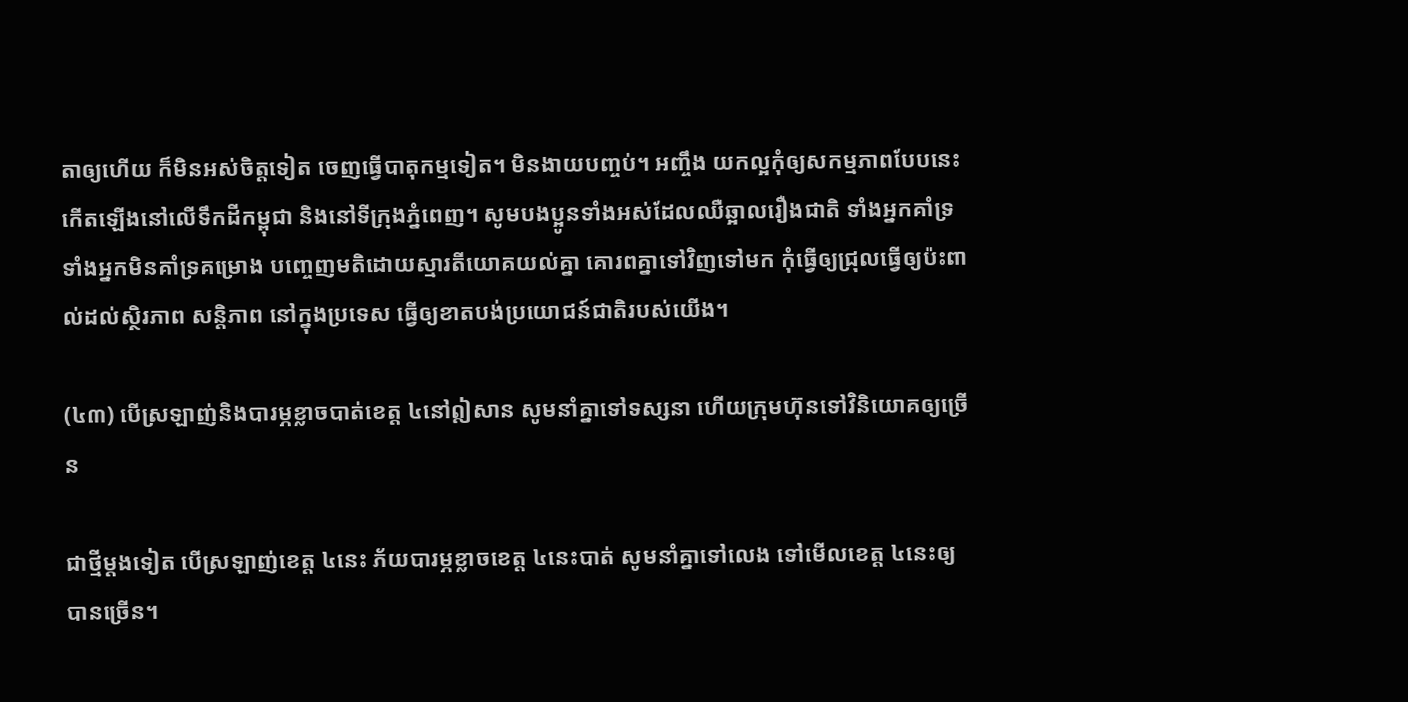តាឲ្យហើយ ក៏មិនអស់ចិត្តទៀត ចេញធ្វើបាតុកម្មទៀត។ មិនងាយបញ្ចប់។ អញ្ចឹង យកល្អកុំឲ្យសកម្មភាពបែបនេះកើតឡើងនៅលើទឹកដីកម្ពុជា និងនៅទីក្រុងភ្នំពេញ។ សូមបងប្អូនទាំងអស់ដែលឈឺឆ្អាលរឿងជាតិ ទាំងអ្នកគាំទ្រ ទាំងអ្នកមិនគាំទ្រគម្រោង បញ្ចេញមតិដោយស្មារតីយោគយល់គ្នា គោរពគ្នាទៅវិញទៅមក កុំធ្វើឲ្យជ្រុលធ្វើឲ្យប៉ះពាល់ដល់ស្ថិរភាព សន្តិភាព នៅក្នុងប្រទេស ធ្វើឲ្យខាតបង់ប្រយោជន៍ជាតិរបស់យើង។

(៤៣) បើស្រឡាញ់និងបារម្ភខ្លាចបាត់ខេត្ត ៤នៅឦសាន សូមនាំគ្នាទៅទស្សនា ហើយក្រុមហ៊ុនទៅវិនិយោគឲ្យច្រើន

ជាថ្មីម្ដងទៀត បើស្រឡាញ់ខេត្ត ៤នេះ ភ័យបារម្ភខ្លាចខេត្ត ៤នេះបាត់ សូមនាំគ្នាទៅលេង ទៅមើលខេត្ត ៤នេះឲ្យបានច្រើន។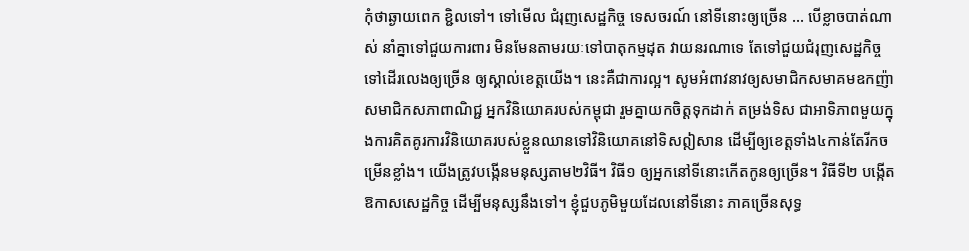កុំថាឆ្ងាយពេក ខ្ជិលទៅ។ ទៅមើល ជំរុញសេដ្ឋកិច្ច ទេសចរណ៍ នៅទីនោះឲ្យច្រើន … បើខ្លាចបាត់ណាស់ នាំគ្នាទៅជួយការពារ មិនមែនតាមរយៈទៅបាតុកម្មដុត វាយនរណាទេ តែទៅជួយជំរុញសេដ្ឋកិច្ច ទៅដើរលេងឲ្យច្រើន ឲ្យស្គាល់ខេត្តយើង។ នេះគឺជាការល្អ។ សូមអំពាវនាវឲ្យសមាជិកសមាគមឧកញ៉ា សមាជិកសភាពាណិជ្ជ អ្នកវិនិយោគរបស់កម្ពុជា រួមគ្នាយកចិត្តទុកដាក់ តម្រង់ទិស ជាអាទិភាពមួយក្នុងការគិតគូរការវិនិយោគរបស់ខ្លួនឈានទៅវិនិយោគនៅទិសឦសាន ដើម្បីឲ្យខេត្តទាំង៤កាន់តែរីកចម្រើនខ្លាំង។ យើងត្រូវបង្កើនមនុស្សតាម២វិធី។ វិធី១ ឲ្យអ្នកនៅទីនោះកើតកូនឲ្យច្រើន។ វិធីទី២ បង្កើតឱកាសសេដ្ឋកិច្ច ដើម្បីមនុស្សនឹងទៅ។ ខ្ញុំជួបភូមិមួយដែលនៅទីនោះ ភាគច្រើនសុទ្ធ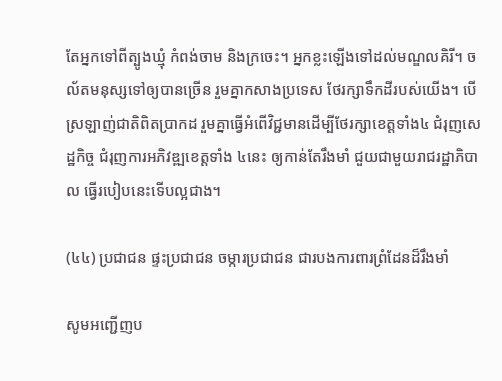តែអ្នកទៅពីត្បូងឃ្មុំ កំពង់ចាម និងក្រចេះ។ អ្នកខ្លះឡើងទៅដល់មណ្ឌលគិរី។ ចល័តមនុស្សទៅឲ្យបានច្រើន រួមគ្នាកសាងប្រទេស ថែរក្សាទឹកដីរបស់យើង។ បើស្រឡាញ់ជាតិពិតប្រាកដ រួមគ្នាធ្វើអំពើវិជ្ជមានដើម្បីថែរក្សាខេត្តទាំង៤ ជំរុញសេដ្ឋកិច្ច ជំរុញការអភិវឌ្ឍខេត្តទាំង ៤នេះ ឲ្យកាន់តែរឹងមាំ ជួយជាមួយរាជរដ្ឋាភិបាល ធ្វើរបៀបនេះទើបល្អជាង។

(៤៤) ប្រជាជន ផ្ទះប្រជាជន ចម្ការប្រជាជន ជារបងការពារព្រំដែនដ៏រឹងមាំ

សូមអញ្ជើញប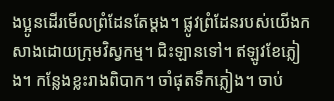ងប្អូនដើរមើលព្រំដែនតែម្ដង។ ផ្លូវព្រំដែនរបស់យើងកសាងដោយក្រុមវិស្វកម្ម។ ជិះឡានទៅ។ ឥឡូវខែភ្លៀង។ កន្លែងខ្លះរាងពិបាក។ ចាំផុតទឹកភ្លៀង។ ចាប់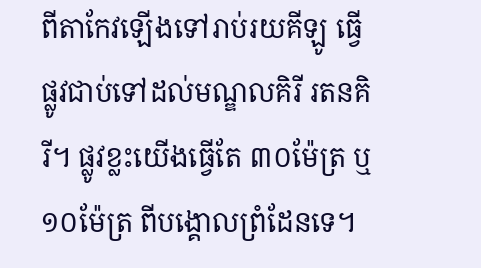ពីតាកែវឡើងទៅរាប់រយគីឡូ ធ្វើផ្លូវជាប់ទៅដល់មណ្ឌលគិរី រតនគិរី។ ផ្លូវខ្លះយើងធ្វើតែ ៣០ម៉ែត្រ ឬ១០ម៉ែត្រ ពីបង្គោលព្រំដែនទេ។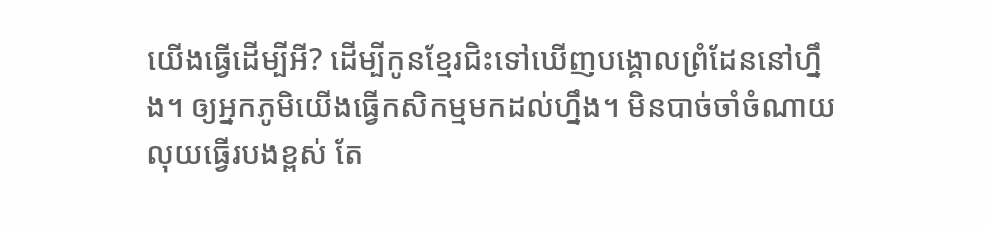យើងធ្វើដើម្បីអី? ដើម្បីកូនខ្មែរជិះទៅឃើញបង្គោលព្រំដែននៅហ្នឹង។ ឲ្យអ្នកភូមិយើងធ្វើកសិកម្មមកដល់ហ្នឹង។ មិនបាច់ចាំចំណាយលុយធ្វើរបងខ្ពស់ តែ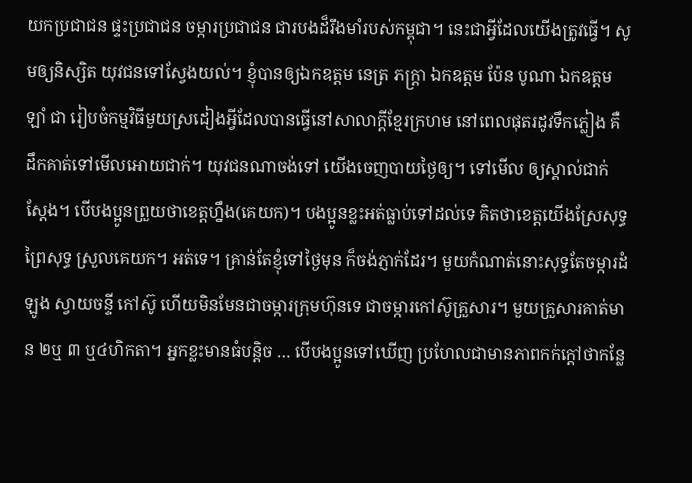យកប្រជាជន ផ្ទះប្រជាជន ចម្ការប្រជាជន ជារបងដ៏រឹងមាំរបស់កម្ពុជា។ នេះជាអ្វីដែលយើងត្រូវធ្វើ។ សូមឲ្យនិស្សិត យុវជនទៅស្វែងយល់។ ខ្ញុំបានឲ្យឯកឧត្ដម នេត្រ ភក្រ្តា ឯកឧត្ដម ប៉ែន បូណា ឯកឧត្ដម ឡាំ ជា រៀបចំកម្មវិធីមួយស្រដៀងអ្វីដែលបានធ្វើនៅសាលាក្ដីខ្មែរក្រហម នៅពេលផុតរដូវទឹកភ្លៀង គឺដឹកគាត់ទៅមើលអោយជាក់។ យុវជនណាចង់ទៅ យើងចេញបាយថ្ងៃឲ្យ។ ទៅមើល ឲ្យស្គាល់ជាក់ស្ដែង។ បើបងប្អូនព្រួយថាខេត្តហ្នឹង(គេយក)។ បងប្អូនខ្លះអត់ធ្លាប់ទៅដល់ទេ គិតថាខេត្តយើងស្រែសុទ្ធ ព្រៃសុទ្ធ ស្រួលគេយក។ អត់ទេ។ គ្រាន់តែខ្ញុំទៅថ្ងៃមុន ក៏ចង់ភ្ញាក់ដែរ។ មួយកំណាត់នោះសុទ្ធតែចម្ការដំឡូង ស្វាយចន្ទី កៅស៊ូ ហើយមិនមែនជាចម្ការក្រុមហ៊ុនទេ ជាចម្ការកៅស៊ូគ្រួសារ។ មួយគ្រួសារគាត់មាន ២ឬ ៣ ឬ៤ហិកតា។ អ្នកខ្លះមានធំបន្តិច … បើបងប្អូនទៅឃើញ ប្រហែលជាមានភាពកក់ក្ដៅថាកន្លែ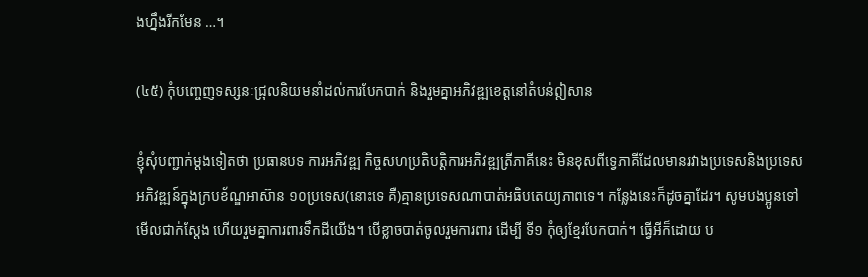ងហ្នឹងរីកមែន …។

(៤៥) កុំបញ្ចេញទស្សនៈជ្រុលនិយមនាំដល់ការបែកបាក់ និងរួមគ្នាអភិវឌ្ឍខេត្តនៅតំបន់ឦសាន

ខ្ញុំសុំបញ្ជាក់ម្ដងទៀតថា ប្រធានបទ ការអភិវឌ្ឍ កិច្ចសហប្រតិបត្តិការអភិវឌ្ឍត្រីភាគីនេះ មិនខុសពីទ្វេភាគីដែលមានរវាងប្រទេសនិងប្រទេស អភិវឌ្ឍន៍ក្នុងក្របខ័ណ្ឌអាស៊ាន ១០ប្រទេស(នោះទេ គឺ)គ្មានប្រទេសណាបាត់អធិបតេយ្យភាពទេ។ កន្លែងនេះក៏ដូចគ្នាដែរ។ សូមបងប្អូនទៅមើលជាក់ស្ដែង ហើយរួមគ្នាការពារទឹកដីយើង។ បើខ្លាចបាត់ចូលរួមការពារ ដើម្បី ទី១ កុំឲ្យខ្មែរបែកបាក់។ ធ្វើអីក៏ដោយ ប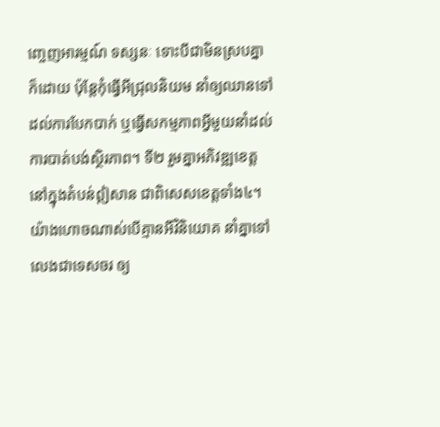ញ្ចេញអារម្មណ៍ ទស្សនៈ ទោះបីជាមិនស្របគ្នាក៏ដោយ ប៉ុន្តែកុំធ្វើអីជ្រុលនិយម នាំឲ្យឈានទៅដល់ការបែកបាក់ ឬធ្វើសកម្មភាពអ្វីមួយនាំដល់ការបាត់បង់ស្ថិរភាព។ ទី២ រួមគ្នាអភិវឌ្ឍខេត្តនៅក្នុងតំបន់ឦសាន ជាពិសេសខេត្តទាំង៤។ យ៉ាងហោចណាស់បើគ្មានអីវិនិយោគ នាំគ្នាទៅលេងជាទេសចរ ឲ្យ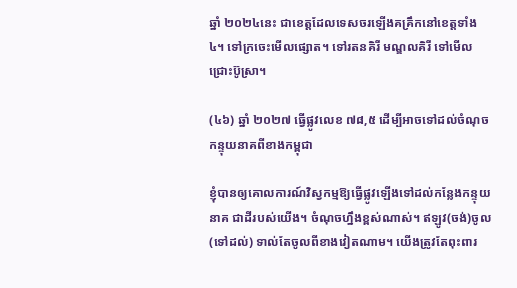ឆ្នាំ ២០២៤នេះ ជាខេត្តដែលទេសចរឡើងគគ្រឹកនៅខេត្តទាំង ៤។ ទៅក្រចេះមើលផ្សោត។ ទៅរតនគិរី មណ្ឌលគិរី ទៅមើលជ្រោះប៊ូស្រា។

(៤៦) ឆ្នាំ ២០២៧ ធ្វើផ្លូវលេខ ៧៨,៥ ដើម្បីអាចទៅដល់ចំណុចកន្ទុយនាគពីខាងកម្ពុជា

ខ្ញុំបានឲ្យគោលការណ៍វិស្វកម្មឱ្យធ្វើផ្លូវឡើងទៅដល់កន្លែងកន្ទុយនាគ ជាដីរបស់យើង។ ចំណុចហ្នឹងខ្ពស់ណាស់។ ឥឡូវ(ចង់)ចូល(ទៅដល់) ទាល់តែចូលពីខាងវៀតណាម។ យើងត្រូវតែពុះពារ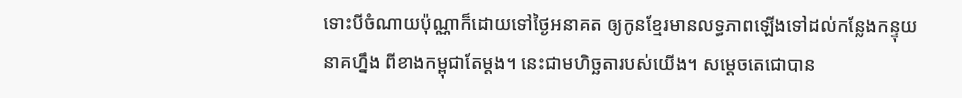ទោះបីចំណាយប៉ុណ្ណាក៏ដោយទៅថ្ងៃអនាគត ឲ្យកូនខ្មែរមានលទ្ធភាពឡើងទៅដល់កន្លែងកន្ទុយនាគហ្នឹង ពីខាងកម្ពុជាតែម្ដង។ នេះជាមហិច្ឆតារបស់យើង។ សម្ដេចតេជោបាន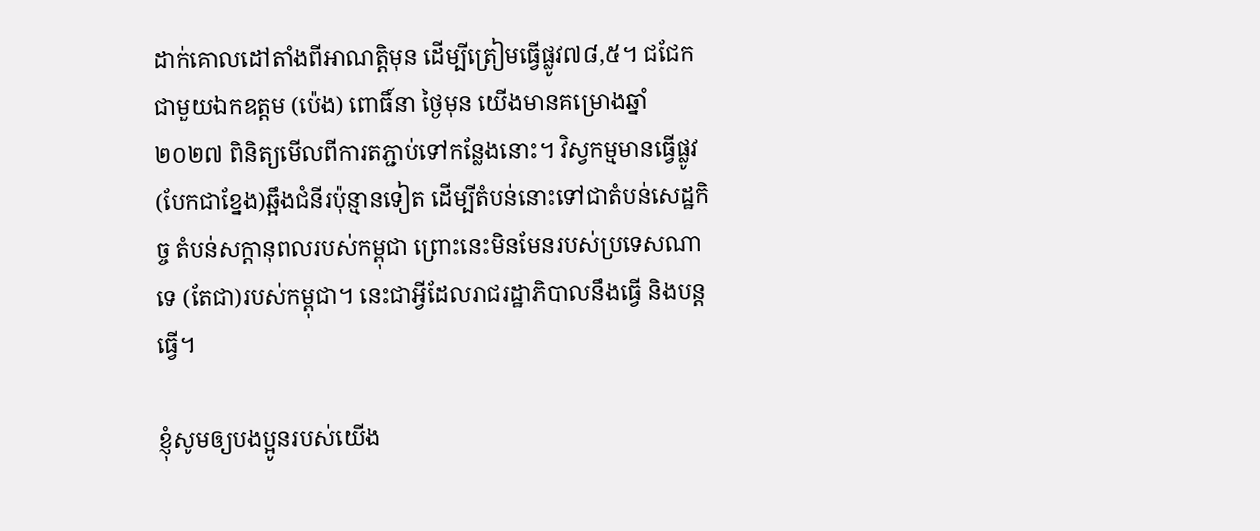ដាក់គោលដៅតាំងពីអាណត្តិមុន ដើម្បីត្រៀមធ្វើផ្លូវ៧៨,៥។ ជជែកជាមួយឯកឧត្ដម (ប៉េង) ពោធិ៍នា ថ្ងៃមុន យើងមានគម្រោងឆ្នាំ ២០២៧ ពិនិត្យមើលពីការតភ្ជាប់ទៅកន្លែងនោះ។ វិស្វកម្មមានធ្វើផ្លូវ(បែកជាខ្នែង)ឆ្អឹងជំនីរប៉ុន្មានទៀត ដើម្បីតំបន់នោះទៅជាតំបន់សេដ្ឋកិច្ច តំបន់សក្ដានុពលរបស់កម្ពុជា ព្រោះនេះមិនមែនរបស់ប្រទេសណាទេ (តែជា)របស់កម្ពុជា។ នេះជាអ្វីដែលរាជរដ្ឋាភិបាលនឹងធ្វើ និងបន្តធ្វើ។

ខ្ញុំសូមឲ្យបងប្អូនរបស់យើង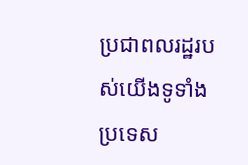ប្រជាពលរដ្ឋរបស់យើងទូទាំងប្រទេស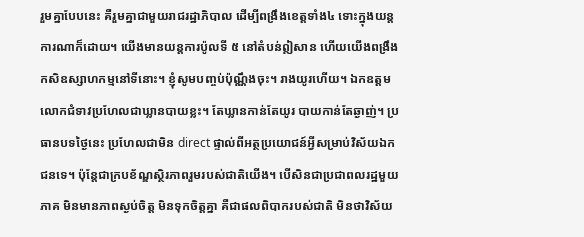រួមគ្នាបែបនេះ គឺរួមគ្នាជាមួយរាជរដ្ឋាភិបាល ដើម្បីពង្រឹងខេត្តទាំង៤ ទោះក្នុងយន្តការណាក៏ដោយ។ យើងមានយន្តការប៉ូលទី ៥ នៅតំបន់ឦសាន ហើយយើងពង្រឹងកសិឧស្សាហកម្មនៅទីនោះ។ ខ្ញុំសូមបញ្ចប់ប៉ុណ្ណឹងចុះ។ រាងយូរហើយ។ ឯកឧត្ដម លោកជំទាវប្រហែលជាឃ្លានបាយខ្លះ។ តែឃ្លានកាន់តែយូរ បាយកាន់តែឆ្ងាញ់។ ប្រធានបទថ្ងៃនេះ ប្រហែលជាមិន direct ផ្ទាល់ពីអត្ថប្រយោជន៍អ្វីសម្រាប់វិស័យឯកជនទេ។ ប៉ុន្តែជាក្របខ័ណ្ឌស្ថិរភាពរួមរបស់ជាតិយើង។ បើសិនជាប្រជាពលរដ្ឋមួយភាគ មិនមានភាពស្ងប់ចិត្ត មិនទុកចិត្តគ្នា គឺជាផលពិបាករបស់ជាតិ មិនថាវិស័យ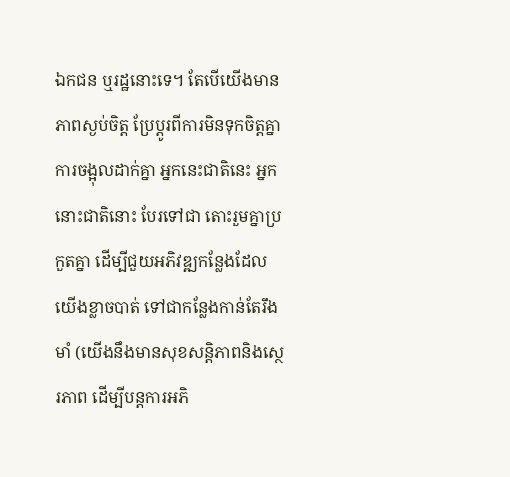ឯកជន ឬរដ្ឋនោះទេ។ តែបើយើងមានភាពស្ងប់ចិត្ត ប្រែប្ដូរពីការមិនទុកចិត្តគ្នា ការចង្អុលដាក់គ្នា អ្នកនេះជាតិនេះ អ្នកនោះជាតិនោះ បែរទៅជា តោះរួមគ្នាប្រកួតគ្នា ដើម្បីជួយអភិវឌ្ឍកន្លែងដែលយើងខ្លាចបាត់ ទៅជាកន្លែងកាន់តែរឹងមាំ (យើងនឹងមានសុខសន្តិភាពនិងស្ថេរភាព ដើម្បីបន្តការអភិ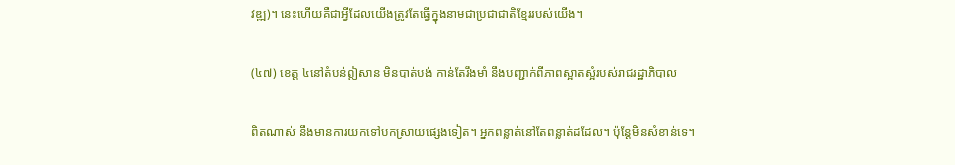វឌ្ឍ)។ នេះហើយគឺជាអ្វីដែលយើងត្រូវតែធ្វើក្នុងនាមជាប្រជាជាតិខ្មែររបស់យើង។

(៤៧) ខេត្ត ៤នៅតំបន់ឦសាន មិនបាត់បង់ កាន់តែរឹងមាំ នឹងបញ្ជាក់ពីភាពស្អាតស្អំរបស់រាជរដ្ឋាភិបាល

ពិតណាស់ នឹងមានការយកទៅបកស្រាយផ្សេងទៀត។ អ្នកពន្លាត់នៅតែពន្លាត់ដដែល។ ប៉ុន្តែមិនសំខាន់ទេ។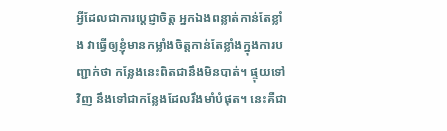អ្វីដែលជាការប្ដេជ្ញាចិត្ត អ្នកឯងពន្លាត់កាន់តែខ្លាំង វាធ្វើឲ្យខ្ញុំមានកម្លាំងចិត្តកាន់តែខ្លាំងក្នុងការបញ្ជាក់ថា កន្លែងនេះពិតជានឹងមិនបាត់។ ផ្ទុយទៅវិញ នឹងទៅជាកន្លែងដែលរឹងមាំបំផុត។ នេះគឺជា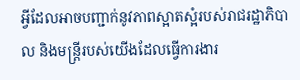អ្វីដែលអាចបញ្ជាក់នូវភាពស្អាតស្អំរបស់រាជរដ្ឋាភិបាល និងមន្រ្តីរបស់យើងដែលធ្វើការងារ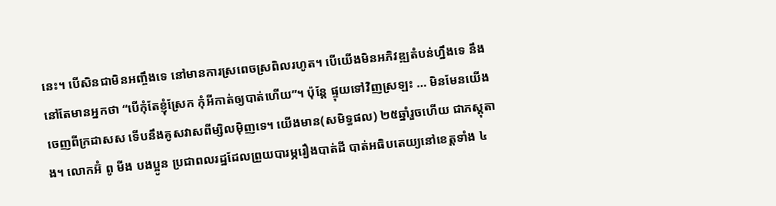នេះ។ បើសិនជាមិនអញ្ចឹងទេ នៅមានការស្រពេចស្រពិលរហូត។ បើយើងមិនអភិវឌ្ឍតំបន់ហ្នឹងទេ នឹងនៅតែមានអ្នកថា “បើកុំតែខ្ញុំស្រែក កុំអីកាត់ឲ្យបាត់ហើយ”។ ប៉ុន្តែ ផ្ទុយទៅវិញស្រឡះ … មិនមែនយើងចេញពីក្រដាសស ទើបនឹងគូសវាសពីម្សិលម៉ិញទេ។ យើងមាន(សមិទ្ធផល) ២៥ឆ្នាំរួចហើយ ជាភស្ដុតាង។ លោកអ៊ំ ពូ មីង បងប្អូន ប្រជាពលរដ្ឋដែលព្រួយបារម្ភរឿងបាត់ដី បាត់អធិបតេយ្យនៅខេត្តទាំង ៤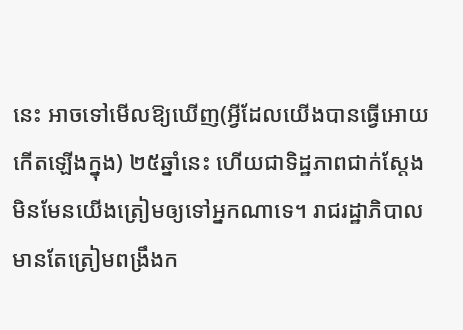នេះ អាចទៅមើលឱ្យឃើញ(អ្វីដែលយើងបានធ្វើអោយកើតឡើងក្នុង) ២៥ឆ្នាំនេះ ហើយជាទិដ្ឋភាពជាក់ស្ដែង មិនមែនយើងត្រៀមឲ្យទៅអ្នកណាទេ។ រាជរដ្ឋាភិបាលមានតែត្រៀមពង្រឹងក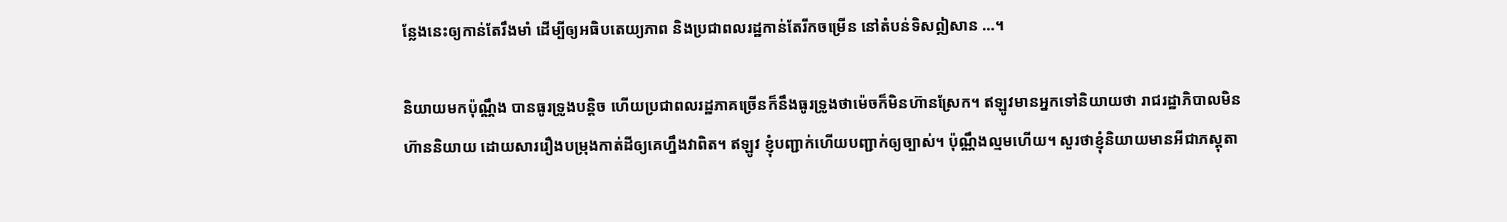ន្លែងនេះឲ្យកាន់តែរឹងមាំ ដើម្បីឲ្យអធិបតេយ្យភាព និងប្រជាពលរដ្ឋកាន់តែរីកចម្រើន នៅតំបន់ទិសឦសាន …។

និយាយមកប៉ុណ្ណឹង បានធូរទ្រូងបន្តិច ហើយប្រជាពលរដ្ឋភាគច្រើនក៏នឹងធូរទ្រូងថាម៉េចក៏មិនហ៊ានស្រែក។ ឥឡូវមានអ្នកទៅនិយាយថា រាជរដ្ឋាភិបាលមិនហ៊ាននិយាយ ដោយសាររឿងបម្រុងកាត់ដីឲ្យគេហ្នឹងវាពិត។ ឥឡូវ ខ្ញុំបញ្ជាក់ហើយបញ្ជាក់ឲ្យច្បាស់។ ប៉ុណ្ណឹងល្មមហើយ។ សួរថាខ្ញុំនិយាយមានអីជាភស្ដុតា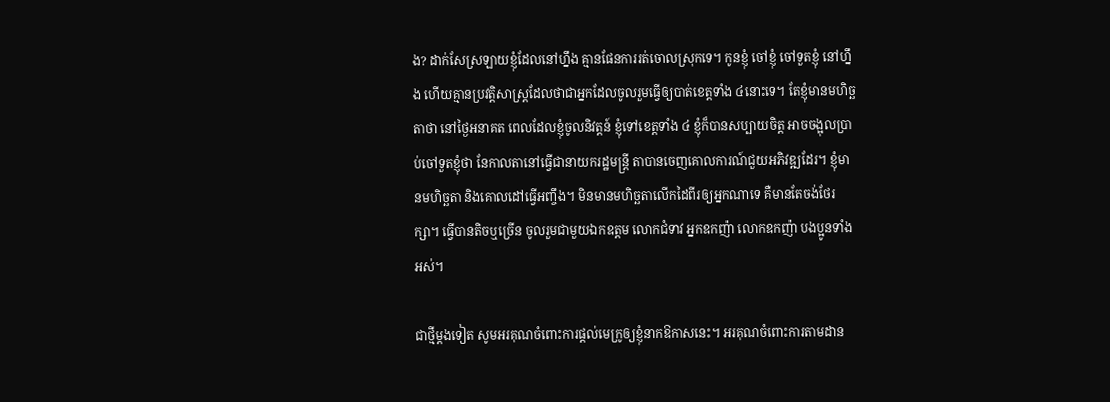ង? ដាក់សែស្រឡាយខ្ញុំដែលនៅហ្នឹង គ្មានផែនការរត់ចោលស្រុកទេ។ កូនខ្ញុំ ចៅខ្ញុំ ចៅទួតខ្ញុំ នៅហ្នឹង ហើយគ្មានប្រវត្តិសាស្រ្តដែលថាជាអ្នកដែលចូលរួមធ្វើឲ្យបាត់ខេត្តទាំង ៤នោះទេ។ តែខ្ញុំមានមហិច្ឆតាថា នៅថ្ងៃអនាគត ពេលដែលខ្ញុំចូលនិវត្តន៍ ខ្ញុំទៅខេត្តទាំង ៤ ខ្ញុំក៏បានសប្បាយចិត្ត អាចចង្អុលប្រាប់ចៅទួតខ្ញុំថា នែកាលតានៅធ្វើជានាយករដ្ឋមន្រ្តី តាបានចេញគោលការណ៍ជួយអភិវឌ្ឍដែរ។ ខ្ញុំមានមហិច្ឆតា និងគោលដៅធ្វើអញ្ចឹង។ មិនមានមហិច្ឆតាលើកដៃពីរឲ្យអ្នកណាទេ គឺមានតែចង់ថែរក្សា។ ធ្វើបានតិចឬច្រើន ចូលរួមជាមួយឯកឧត្ដម លោកជំទាវ អ្នកឧកញ៉ា លោកឧកញ៉ា បងប្អូនទាំងអស់។

ជាថ្មីម្ដងទៀត សូមអរគុណចំពោះការផ្ដល់មេក្រូឲ្យខ្ញុំនាកឱកាសនេះ។ អរគុណចំពោះការតាមដាន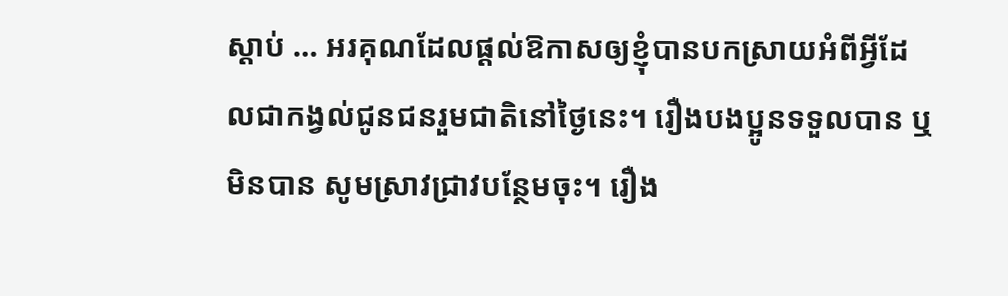ស្ដាប់ … អរគុណដែលផ្ដល់ឱកាសឲ្យខ្ញុំបានបកស្រាយអំពីអ្វីដែលជាកង្វល់ជូនជនរួមជាតិនៅថ្ងៃនេះ។ រឿងបងប្អូនទទួលបាន ឬមិនបាន សូមស្រាវជ្រាវបន្ថែមចុះ។ រឿង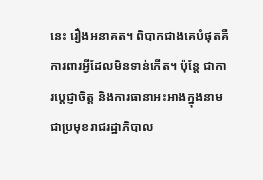នេះ រឿងអនាគត។ ពិបាកជាងគេបំផុតគឺការពារអ្វីដែលមិនទាន់កើត។ ប៉ុន្តែ ជាការប្ដេជ្ញាចិត្ត និងការធានាអះអាងក្នុងនាមជាប្រមុខរាជរដ្ឋាភិបាល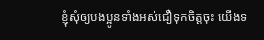ខ្ញុំសុំឲ្យបងប្អូនទាំងអស់ជឿទុកចិត្តចុះ យើងទ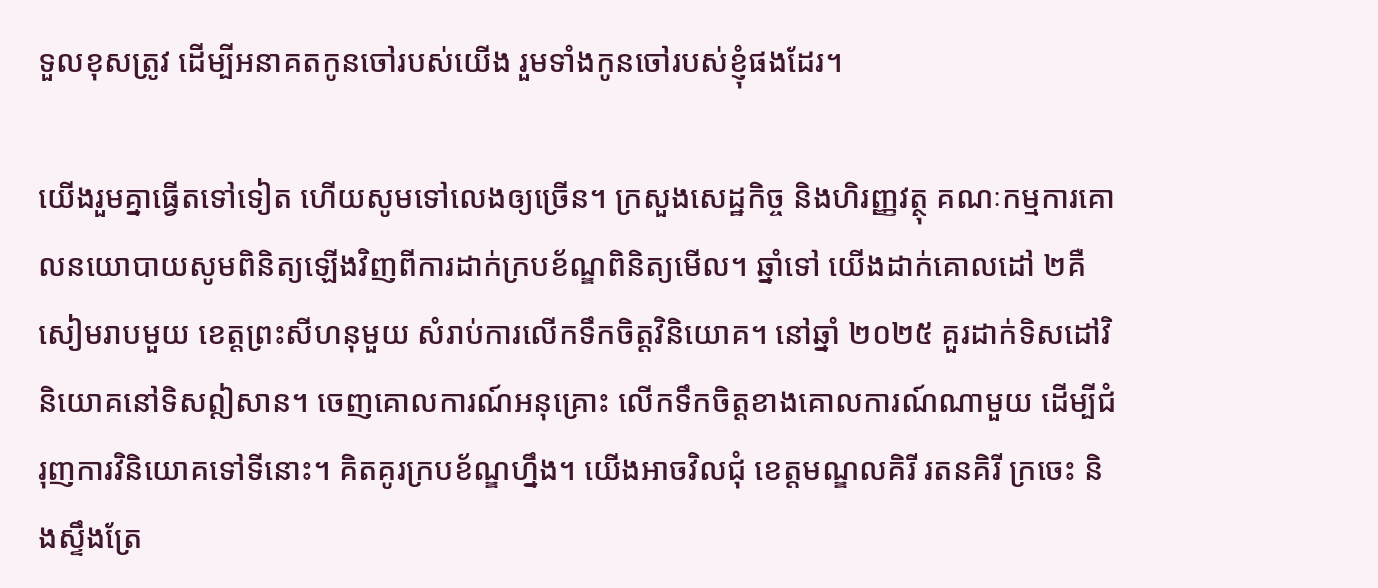ទួលខុសត្រូវ ដើម្បីអនាគតកូនចៅរបស់យើង រួមទាំងកូនចៅរបស់ខ្ញុំផងដែរ។

យើងរួមគ្នាធ្វើតទៅទៀត ហើយសូមទៅលេងឲ្យច្រើន។ ក្រសួងសេដ្ឋកិច្ច និងហិរញ្ញវត្ថុ គណៈកម្មការគោលនយោបាយសូមពិនិត្យឡើងវិញពីការដាក់ក្របខ័ណ្ឌពិនិត្យមើល។ ឆ្នាំទៅ យើងដាក់គោលដៅ ២គឺ សៀមរាបមួយ ខេត្តព្រះសីហនុមួយ សំរាប់ការលើកទឹកចិត្តវិនិយោគ។ នៅឆ្នាំ ២០២៥ គួរដាក់ទិសដៅវិនិយោគនៅទិសឦសាន។ ចេញគោលការណ៍អនុគ្រោះ លើកទឹកចិត្តខាងគោលការណ៍ណាមួយ ដើម្បីជំរុញការវិនិយោគទៅទីនោះ។ គិតគូរក្របខ័ណ្ឌហ្នឹង។ យើងអាចវិលជុំ ខេត្តមណ្ឌលគិរី រតនគិរី ក្រចេះ និងស្ទឹងត្រែ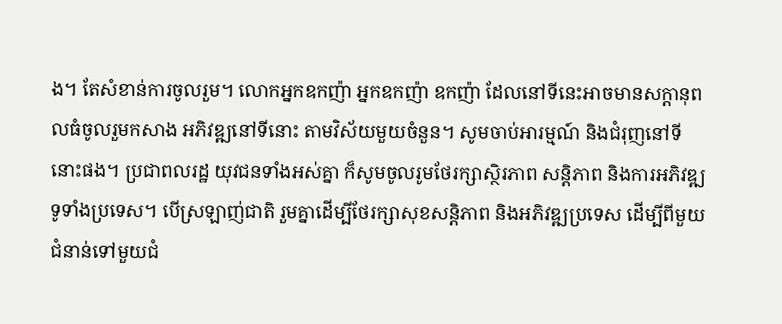ង។ តែសំខាន់ការចូលរួម។ លោកអ្នកឧកញ៉ា អ្នកឧកញ៉ា ឧកញ៉ា ដែលនៅទីនេះអាចមានសក្ដានុពលធំចូលរួមកសាង អភិវឌ្ឍនៅទីនោះ តាមវិស័យមួយចំនួន។ សូមចាប់អារម្មណ៍ និងជំរុញនៅទីនោះផង។ ប្រជាពលរដ្ឋ យុវជនទាំងអស់គ្នា ក៏សូមចូលរូមថែរក្សាស្ថិរភាព សន្តិភាព និងការអភិវឌ្ឍទូទាំងប្រទេស។ បើស្រឡាញ់ជាតិ រួមគ្នាដើម្បីថែរក្សាសុខសន្តិភាព និងអភិវឌ្ឍប្រទេស ដើម្បីពីមួយជំនាន់ទៅមួយជំ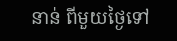នាន់ ពីមួយថ្ងៃទៅ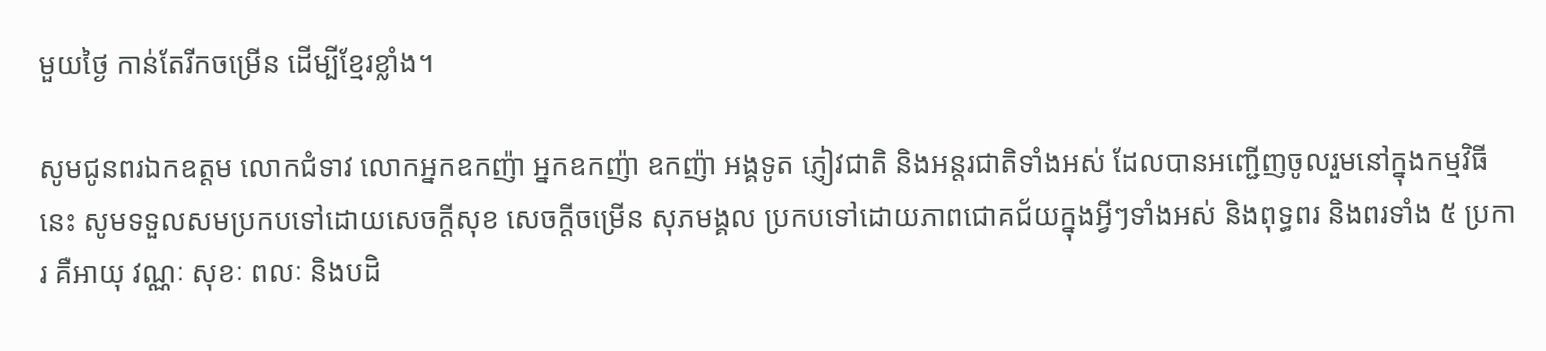មួយថ្ងៃ កាន់តែរីកចម្រើន ដើម្បីខ្មែរខ្លាំង។

សូមជូនពរឯកឧត្ដម លោកជំទាវ លោកអ្នកឧកញ៉ា អ្នកឧកញ៉ា ឧកញ៉ា អង្គទូត ភ្ញៀវជាតិ និងអន្តរជាតិទាំងអស់ ដែលបានអញ្ជើញចូលរួមនៅក្នុងកម្មវិធីនេះ សូមទទួលសមប្រកបទៅដោយសេចក្ដីសុខ សេចក្ដីចម្រើន សុភមង្គល ប្រកបទៅដោយភាពជោគជ័យក្នុងអ្វីៗទាំងអស់ និងពុទ្ធពរ និងពរទាំង ៥ ប្រការ គឺអាយុ វណ្ណៈ សុខៈ ពលៈ និងបដិ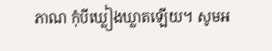ភាណ កុំបីឃ្លៀងឃ្លាតឡើយ។ សូមអ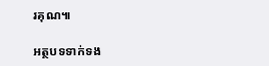រគុណ៕

អត្ថបទទាក់ទង